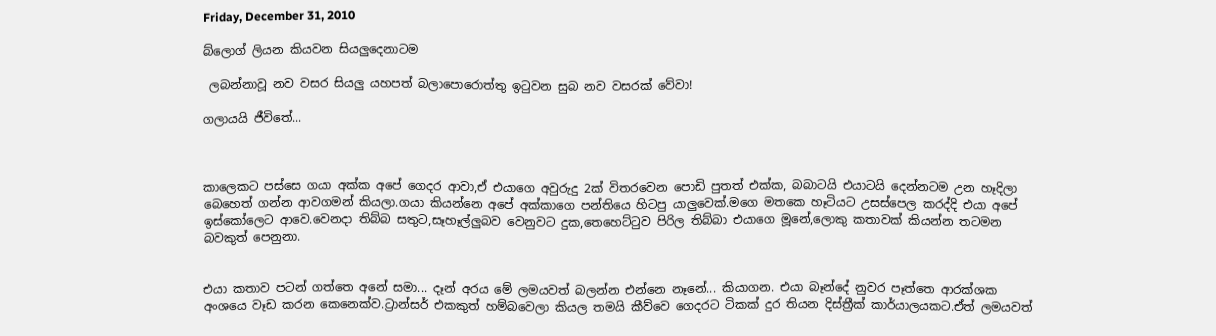Friday, December 31, 2010

බ්ලොග් ලියන කියවන සියලුදෙනාටම

 ලබන්නාවූ නව වසර සියලු යහපත් බලාපොරොත්තු ඉටුවන සුබ නව වසරක් වේවා!

ගලායයි ජීවිතේ...



කාලෙකට පස්සෙ ගයා අක්ක අපේ ගෙදර ආවා,ඒ එයාගෙ අවුරුදු 2ක් විතරවෙන පොඩි පුතත් එක්ක, බබාටයි එයාටයි දෙන්නටම උන හෑදිලා බෙහෙත් ගන්න ආවගමන් කියලා.ගයා කියන්නෙ අපේ අක්කාගෙ පන්තියෙ හිටපු යාලුවෙක්.මගෙ මතකෙ හෑටියට උසස්පෙල කරද්දි එයා අපේ ඉස්කෝලෙට ආවෙ.වෙනදා තිබ්බ සතුට,සෑහෑල්ලුබව වෙනුවට දුක,තෙහෙට්ටුව පිරිල තිබ්බා එයාගෙ මූනේ,ලොකු කතාවක් කියන්න තටමන බවකුත් පෙනුනා.


එයා කතාව පටන් ගත්තෙ අනේ සමා... දෑන් අරය මේ ලමයවත් බලන්න එන්නෙ නෑනේ... කියාගන. එයා බෑන්දේ නුවර පෑත්තෙ ආරක්ශක අංශයෙ වෑඩ කරන කෙනෙක්ව.ට්‍රාන්සර් එකකුත් හම්බවෙලා කියල තමයි කීව්වෙ ගෙදරට ටිකක් දුර තියන දිස්ත්‍රීක් කාර්යාලයකට.ඒත් ලමයවත්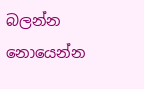බලන්න නොයෙන්න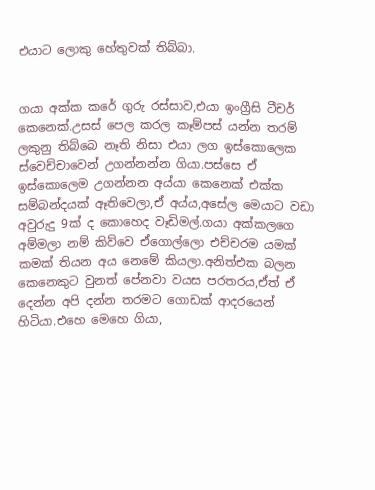එයාට ලොකු හේතුවක් තිබ්බා.


ගයා අක්ක කරේ ගුරු රස්සාව,එයා ඉංග්‍රීසි ටීචර් කෙනෙක්.උසස් පෙල කරල කෑම්පස් යන්න තරම් ලකුනු තිබ්බෙ නෑති නිසා එයා ලග ඉස්කොලෙක ස්වෙච්චාවෙන් උගන්නන්න ගියා.පස්සෙ ඒ ඉස්කොලෙම උගන්නන අය්යා කෙනෙක් එක්ක සම්බන්දයක් ඈතිවෙලා,ඒ අය්ය,අසේල මෙයාට වඩා අවුරුදු 9ක් ද කොහෙද වෑඩිමල්.ගයා අක්කලගෙ අම්මලා නම් කිව්වෙ ඒගොල්ලො එච්චරම යමක් කමක් තියන අය නෙමේ කියලා.අනිත්එක බලන කෙනෙකුට වුනත් පේනවා වයස පරතරය,ඒත් ඒ දෙන්න අපි දන්න තරමට ගොඩක් ආදරයෙන් හිටියා.එහෙ මෙහෙ ගියා,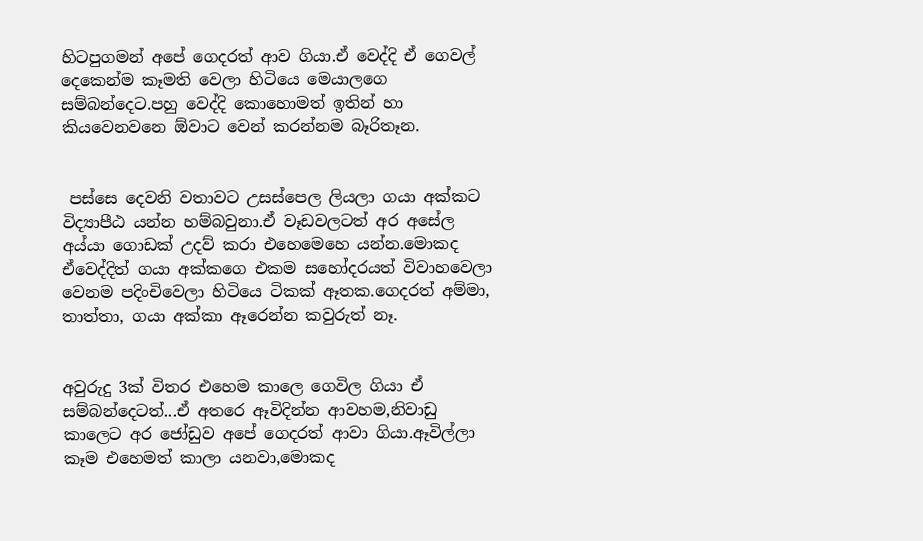හිටපුගමන් අපේ ගෙදරත් ආව ගියා.ඒ වෙද්දි ඒ ගෙවල් දෙකෙන්ම කෑමති වෙලා හිටියෙ මෙයාලගෙ සම්බන්දෙට.පහු වෙද්දි කොහොමත් ඉතින් හා කියවෙනවනෙ ඕවාට වෙන් කරන්නම බෑරිතෑන.


 පස්සෙ දෙවනි වතාවට උසස්පෙල ලියලා ගයා අක්කට විද්‍යාපීඨ යන්න හම්බවුනා.ඒ වෑඩවලටත් අර අසේල අය්යා ගොඩක් උදව් කරා එහෙමෙහෙ යන්න.මොකද ඒවෙද්දිත් ගයා අක්කගෙ එකම සහෝදරයත් විවාහවෙලා වෙනම පදිංචිවෙලා හිටියෙ ටිකක් ඈතක.ගෙදරත් අම්මා, තාත්තා, ගයා අක්කා ඈරෙන්න කවුරුත් නෑ.


අවුරුදු 3ක් විතර එහෙම කාලෙ ගෙවිල ගියා ඒ සම්බන්දෙටත්...ඒ අතරෙ ඈවිදින්න ආවහම,නිවාඩු කාලෙට අර ජෝඩුව අපේ ගෙදරත් ආවා ගියා.ඈවිල්ලා කෑම එහෙමත් කාලා යනවා,මොකද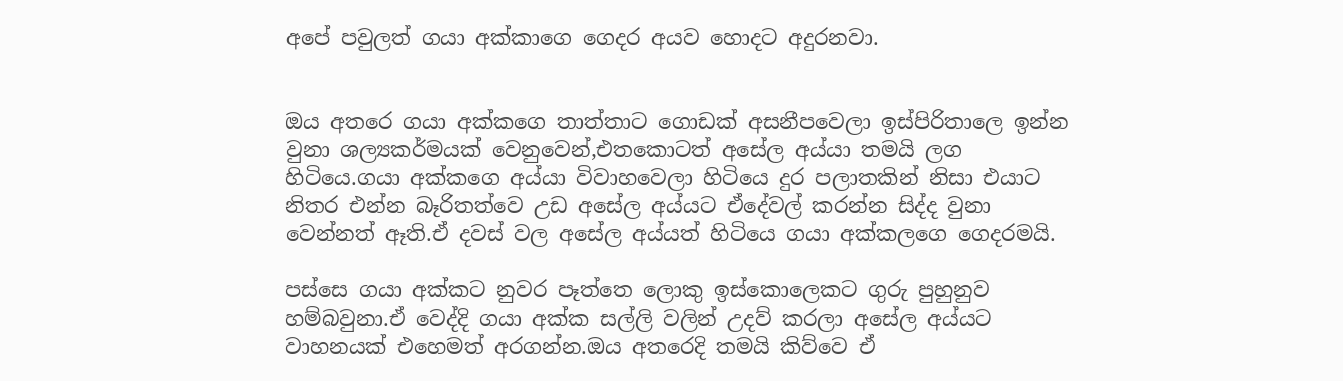අපේ පවුලත් ගයා අක්කාගෙ ගෙදර අයව හොදට අදුරනවා.


ඔය අතරෙ ගයා අක්කගෙ තාත්තාට ගොඩක් අසනීපවෙලා ඉස්පිරිතාලෙ ඉන්න වුනා ශල්‍යකර්මයක් වෙනුවෙන්,එතකොටත් අසේල අය්යා තමයි ලග හිටියෙ.ගයා අක්කගෙ අය්යා විවාහවෙලා හිටියෙ දුර පලාතකින් නිසා එයාට නිතර එන්න බෑරිතත්වෙ උඩ අසේල අය්යට ඒදේවල් කරන්න සිද්ද වුනා වෙන්නත් ඈති.ඒ දවස් වල අසේල අය්යත් හිටියෙ ගයා අක්කලගෙ ගෙදරමයි.

පස්සෙ ගයා අක්කට නුවර පෑත්තෙ ලොකු ඉස්කොලෙකට ගුරු පුහුනුව හම්බවුනා.ඒ වෙද්දි ගයා අක්ක සල්ලි වලින් උදව් කරලා අසේල අය්යට වාහනයක් එහෙමත් අරගන්න.ඔය අතරෙදි තමයි කිව්වෙ ඒ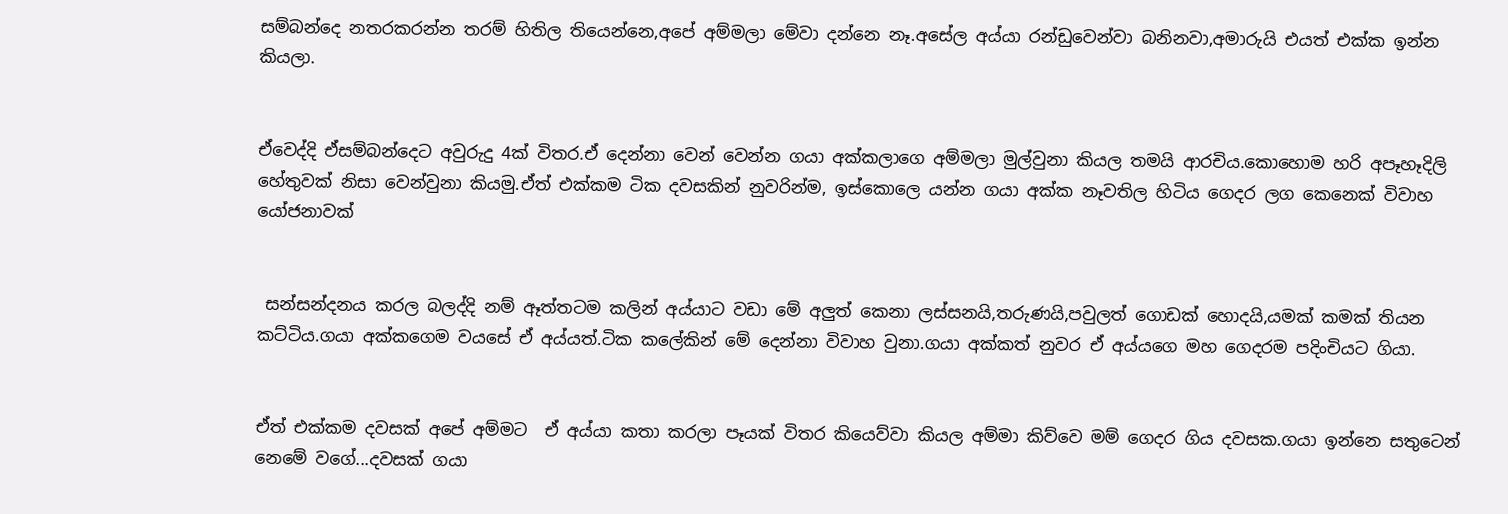සම්බන්දෙ නතරකරන්න තරම් හිතිල තියෙන්නෙ,අපේ අම්මලා මේවා දන්නෙ නෑ.අසේල අය්යා රන්ඩුවෙන්වා බනිනවා,අමාරුයි එයත් එක්ක ඉන්න කියලා.


ඒවෙද්දි ඒසම්බන්දෙට අවුරුදු 4ක් විතර.ඒ දෙන්නා වෙන් වෙන්න ගයා අක්කලාගෙ අම්මලා මුල්වුනා කියල තමයි ආරචිය.කොහොම හරි අපෑහෑදිලි හේතුවක් නිසා වෙන්වුනා කියමු.ඒත් එක්කම ටික දවසකින් නුවරින්ම, ඉස්කොලෙ යන්න ගයා අක්ක නෑවතිල හිටිය ගෙදර ලග කෙනෙක් විවාහ යෝජනාවක්


 සන්සන්දනය කරල බලද්දි නම් ඈත්තටම කලින් අය්යාට වඩා මේ අලුත් කෙනා ලස්සනයි,තරුණයි,පවුලත් ගොඩක් හොදයි,යමක් කමක් තියන කට්ටිය.ගයා අක්කගෙම වයසේ ඒ අය්යත්.ටික කලේකින් මේ දෙන්නා විවාහ වුනා.ගයා අක්කත් නුවර ඒ අය්යගෙ මහ ගෙදරම පදිංචියට ගියා.


ඒත් එක්කම දවසක් අපේ අම්මට  ඒ අය්යා කතා කරලා පෑයක් විතර කියෙව්වා කියල අම්මා කිව්වෙ මම් ගෙදර ගිය දවසක.ගයා ඉන්නෙ සතුටෙන් නෙමේ වගේ...දවසක් ගයා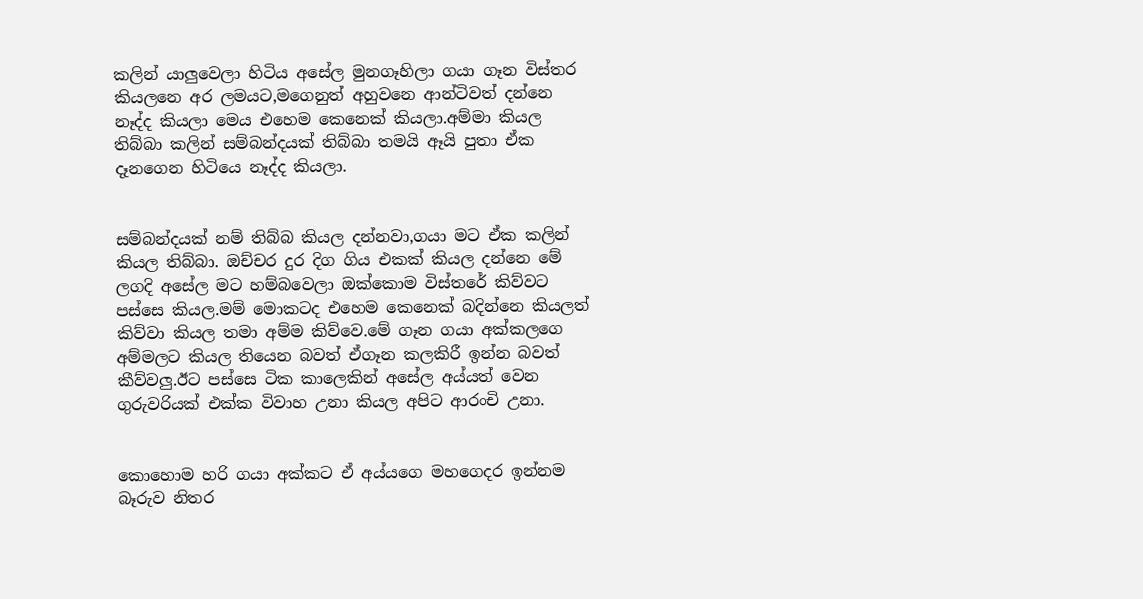කලින් යාලුවෙලා හිටිය අසේල මුනගෑහිලා ගයා ගෑන විස්තර කියලනෙ අර ලමයට,මගෙනුත් අහුවනෙ ආන්ටිවත් දන්නෙ නෑද්ද කියලා මෙය එහෙම කෙනෙක් කියලා.අම්මා කියල තිබ්බා කලින් සම්බන්දයක් තිබ්බා තමයි ඈයි පුතා ඒක දෑනගෙන හිටියෙ නෑද්ද කියලා.


සම්බන්දයක් නම් තිබ්බ කියල දන්නවා,ගයා මට ඒක කලින් කියල තිබ්බා. ඔච්චර දුර දිග ගිය එකක් කියල දන්නෙ මේ ලගදි අසේල මට හම්බවෙලා ඔක්කොම විස්තරේ කිව්වට පස්සෙ කියල.මම් මොකටද එහෙම කෙනෙක් බදින්නෙ කියලත් කිව්වා කියල තමා අම්ම කිව්වෙ.මේ ගෑන ගයා අක්කලගෙ අම්මලට කියල තියෙන බවත් ඒගෑන කලකිරී ඉන්න බවත් කීව්වලු.ඊට පස්සෙ ටික කාලෙකින් අසේල අය්යත් වෙන ගුරුවරියක් එක්ක විවාහ උනා කියල අපිට ආරංචි උනා.


කොහොම හරි ගයා අක්කට ඒ අය්යගෙ මහගෙදර ඉන්නම බෑරුව නිතර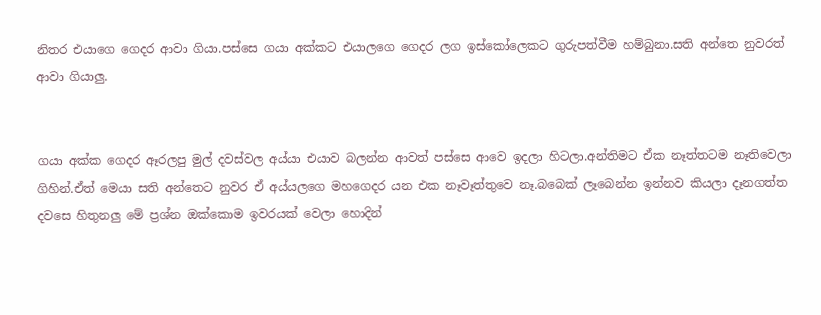නිතර එයාගෙ ගෙදර ආවා ගියා.පස්සෙ ගයා අක්කට එයාලගෙ ගෙදර ලග ඉස්කෝලෙකට ගුරුපත්වීම හම්බුනා.සති අන්තෙ නුවරත් ආවා ගියාලු.


ගයා අක්ක ගෙදර ඈරලපු මුල් දවස්වල අය්යා එයාව බලන්න ආවත් පස්සෙ ආවෙ ඉදලා හිටලා.අන්තිමට ඒක නෑත්තටම නෑතිවෙලා ගිහින්.ඒත් මෙයා සති අන්තෙට නුවර ඒ අය්යලගෙ මහගෙදර යන එක නෑවෑත්තුවෙ නෑ.බබෙක් ලෑබෙන්න ඉන්නව කියලා දෑනගත්ත දවසෙ හිතුනලු මේ ප්‍රශ්න ඔක්කොම ඉවරයක් වෙලා හොදින්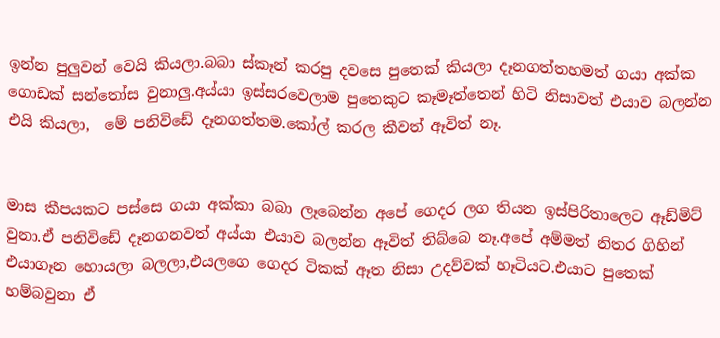ඉන්න පුලුවන් වෙයි කියලා.බබා ස්කෑන් කරපු දවසෙ පුතෙක් කියලා දෑනගත්තහමත් ගයා අක්ක ගොඩක් සන්තෝස වුනාලු.අය්යා ඉස්සරවෙලාම පුතෙකුට කෑමෑත්තෙන් හිටි නිසාවත් එයාව බලන්න එයි කියලා,  මේ පනිවිඩේ දෑනගත්තම.කෝල් කරල කීවත් ඈවිත් නෑ.


මාස කීපයකට පස්සෙ ගයා අක්කා බබා ලෑබෙන්න අපේ ගෙදර ලග තියන ඉස්පිරිතාලෙට ඈඩ්මිට් වුනා.ඒ පනිවිඩේ දෑනගනවත් අය්යා එයාව බලන්න ඈවිත් තිබ්බෙ නෑ.අපේ අම්මත් නිතර ගිහින් එයාගෑන හොයලා බලලා,එයලගෙ ගෙදර ටිකක් ඈත නිසා උදව්වක් හෑටියට.එයාට පුතෙක් හම්බවුනා ඒ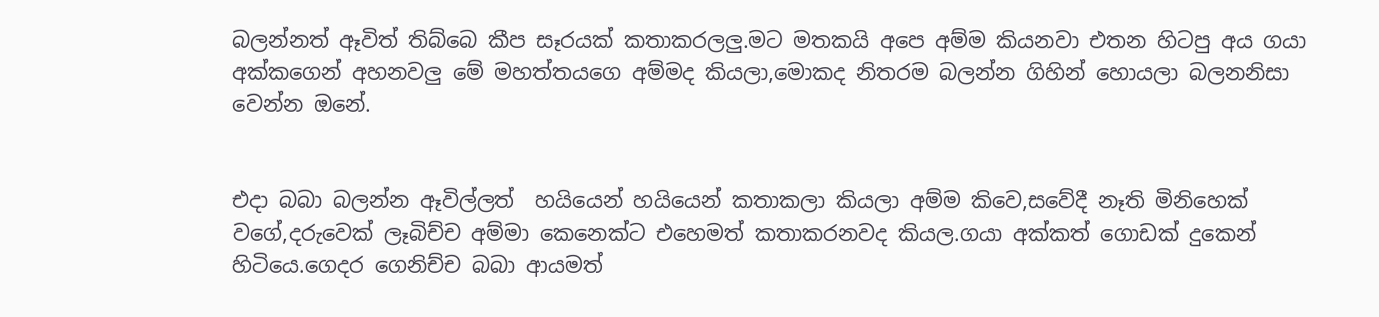බලන්නත් ඈවිත් තිබ්බෙ කීප සෑරයක් කතාකරලලු.මට මතකයි අපෙ අම්ම කියනවා එතන හිටපු අය ගයා අක්කගෙන් අහනවලු මේ මහත්තයගෙ අම්මද කියලා,මොකද නිතරම බලන්න ගිහින් හොයලා බලනනිසා වෙන්න ඔනේ.


එදා බබා බලන්න ඈවිල්ලත්  හයියෙන් හයියෙන් කතාකලා කියලා අම්ම කිවෙ,සවේදී නෑති මිනිහෙක් වගේ,දරුවෙක් ලෑබිච්ච අම්මා කෙනෙක්ට එහෙමත් කතාකරනවද කියල.ගයා අක්කත් ගොඩක් දුකෙන් හිටියෙ.ගෙදර ගෙනිච්ච බබා ආයමත්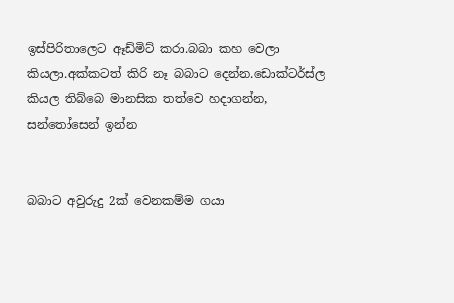ඉස්පිරිතාලෙට ඈඩ්මිට් කරා.බබා කහ වෙලා කියලා.අක්කටත් කිරි නෑ බබාට දෙන්න.ඩොක්ටර්ස්ල කියල තිබ්බෙ මානසික තත්වෙ හදාගන්න, සන්තෝසෙන් ඉන්න


බබාට අවුරුදු 2ක් වෙනකම්ම ගයා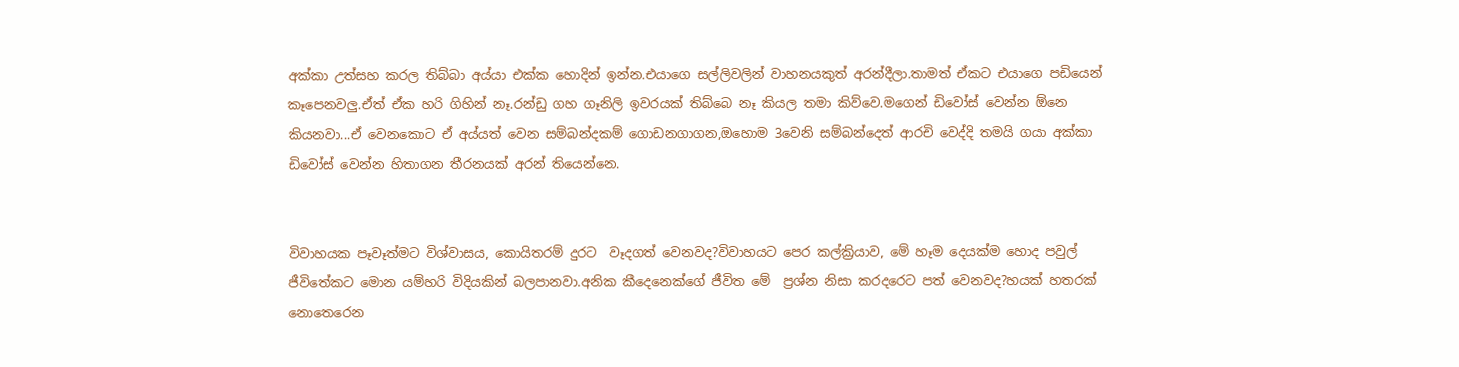අක්කා උත්සහ කරල තිබ්බා අය්යා එක්ක හොදින් ඉන්න.එයාගෙ සල්ලිවලින් වාහනයකුත් අරන්දීලා.තාමත් ඒකට එයාගෙ පඩියෙන් කෑපෙනවලු.ඒත් ඒක හරි ගිහින් නෑ.රන්ඩු ගහ ගෑනිලි ඉවරයක් තිබ්බෙ නෑ කියල තමා කිව්වෙ.මගෙන් ඩිවෝස් වෙන්න ඕනෙ කියනවා...ඒ වෙනකොට ඒ අය්යත් වෙන සම්බන්දකම් ගොඩනගාගන,ඔහොම 3වෙනි සම්බන්දෙත් ආරචි වෙද්දි තමයි ගයා අක්කා ඩිවෝස් වෙන්න හිතාගන තීරනයක් අරන් තියෙන්නෙ.


විවාහයක පෑවෑත්මට විශ්වාසය, කොයිතරම් දුරට  වෑදගත් වෙනවද?විවාහයට පෙර කල්ක්‍රියාව, මේ හෑම දෙයක්ම හොද පවුල් ජීවිතේකට මොන යම්හරි විදියකින් බලපානවා.අනික කීදෙනෙක්ගේ ජීවිත මේ  ප්‍රශ්න නිසා කරදරෙට පත් වෙනවද?හයක් හතරක් නොතෙරෙන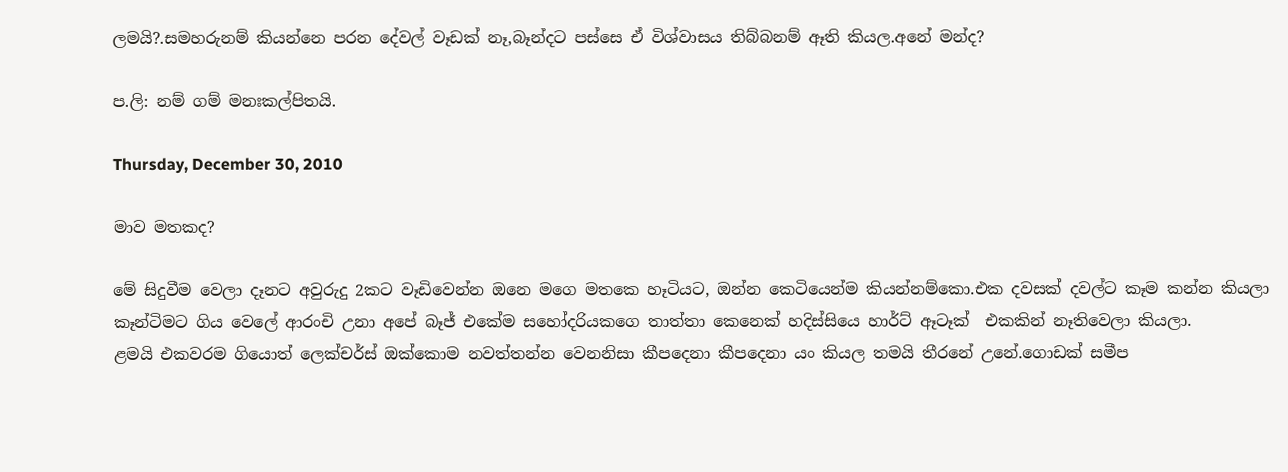ලමයි?.සමහරුනම් කියන්නෙ පරන දේවල් වෑඩක් නෑ,බෑන්දට පස්සෙ ඒ විශ්වාසය තිබ්බනම් ඈති කියල.අනේ මන්ද?

ප.ලි: නම් ගම් මනඃකල්පිතයි.

Thursday, December 30, 2010

මාව මතකද?

මේ සිදුවීම වෙලා දෑනට අවුරුදු 2කට වෑඩිවෙන්න ඔනෙ මගෙ මතකෙ හෑටියට, ඔන්න කෙටියෙන්ම කියන්නම්කො.එක දවසක් දවල්ට කෑම කන්න කියලා කෑන්ටිමට ගිය වෙලේ ආරංචි උනා අපේ බෑජ් එකේම සහෝදරියකගෙ තාත්තා කෙනෙක් හදිස්සියෙ හාර්ට් ඈටෑක්  එකකින් නෑතිවෙලා කියලා.
ළමයි එකවරම ගියොත් ලෙක්චර්ස් ඔක්කොම නවත්තන්න වෙනනිසා කීපදෙනා කීපදෙනා යං කියල තමයි තීරනේ උනේ.ගොඩක් සමීප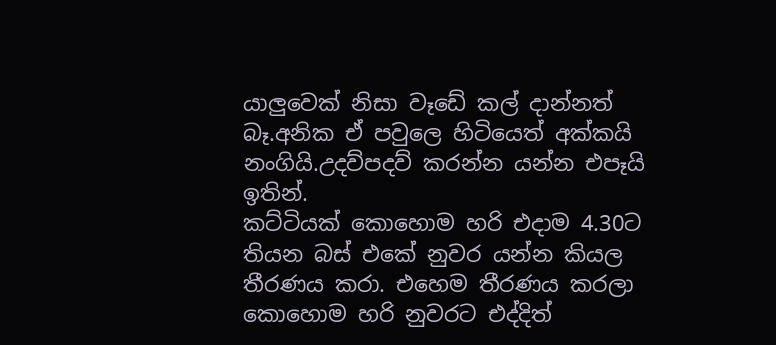යාලුවෙක් නිසා වෑඩේ කල් දාන්නත් බෑ.අනික ඒ පවුලෙ හිටියෙත් අක්කයි නංගියි.උදව්පදව් කරන්න යන්න එපෑයි ඉතින්.
කට්ටියක් කොහොම හරි එදාම 4.30ට තියන බස් එකේ නුවර යන්න කියල තීරණය කරා. එහෙම තීරණය කරලා කොහොම හරි නුවරට එද්දිත්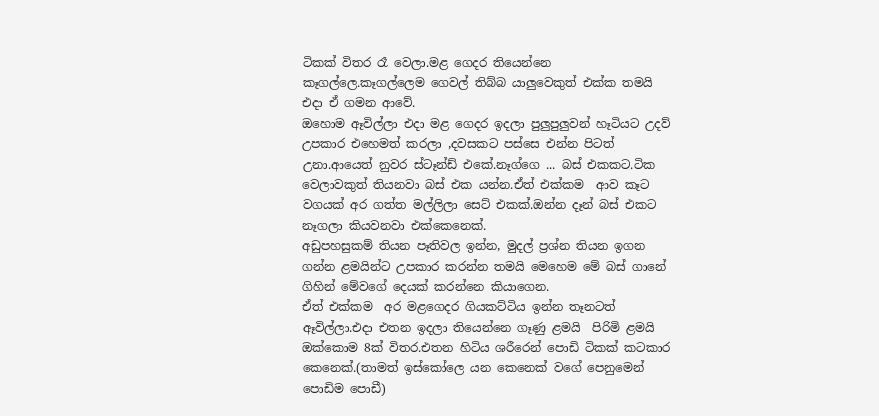ටිකක් විතර රෑ වෙලා.මළ ගෙදර තියෙන්නෙ කෑගල්ලෙ.කෑගල්ලෙම ගෙවල් තිබ්බ යාලුවෙකුත් එක්ක තමයි එදා ඒ ගමන ආවේ.
ඔහොම ඈවිල්ලා එදා මළ ගෙදර ඉදලා පුලුපුලුවන් හෑටියට උදව් උපකාර එහෙමත් කරලා ,දවසකට පස්සෙ එන්න පිටත් උනා.ආයෙත් නුවර ස්ටෑන්ඩ් එකේ.නෑග්ගෙ ... බස් එකකට.ටික වෙලාවකුත් තියනවා බස් එක යන්න.ඒත් එක්කම  ආව කෑට වගයක් අර ගත්ත මල්ලිලා සෙට් එකක්.ඔන්න දෑන් බස් එකට නෑගලා කියවනවා එක්කෙනෙක්.
අඩුපහසුකම් තියන පෑතිවල ඉන්න, මුදල් ප්‍රශ්න තියන ඉගන ගන්න ළමයින්ට උපකාර කරන්න තමයි මෙහෙම මේ බස් ගානේ ගිහින් මේවගේ දෙයක් කරන්නෙ කියාගෙන.
ඒත් එක්කම  අර මළගෙදර ගියකට්ටිය ඉන්න තෑනටත් ඈවිල්ලා.එදා එතන ඉදලා තියෙන්නෙ ගෑණු ළමයි  පිරිමි ළමයි ඔක්කොම 8ක් විතර.එතන හිටිය ශරීරෙන් පොඩි ටිකක් කටකාර කෙනෙක්.(තාමත් ඉස්කෝලෙ යන කෙනෙක් වගේ පෙනුමෙන් පොඩිම පොඩී)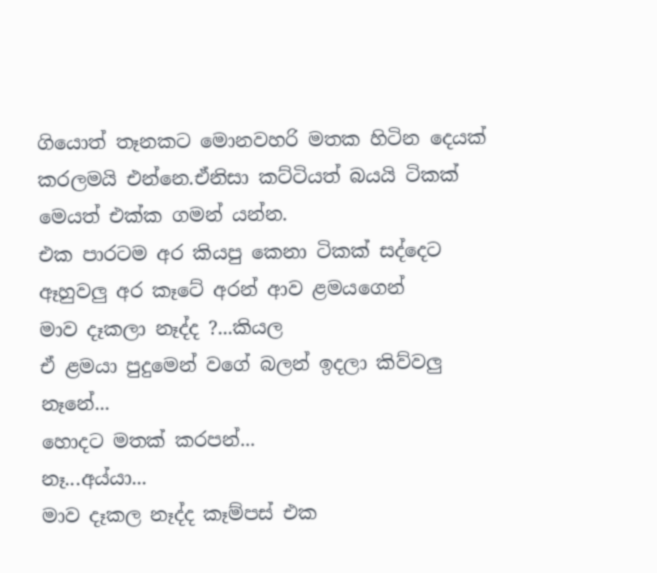ගියොත් තෑනකට මොනවහරි මතක හිටින දෙයක් කරලමයි එන්නෙ.ඒනිසා කට්ටියත් බයයි ටිකක් මෙයත් එක්ක ගමන් යන්න.
එක පාරටම අර කියපු කෙනා ටිකක් සද්දෙට ඈහුවලු අර කෑටේ අරන් ආව ළමයගෙන්
මාව දෑකලා නෑද්ද ?...කියල
ඒ ළමයා පුදුමෙන් වගේ බලන් ඉදලා කිව්වලු
නෑනේ...
හොදට මතක් කරපන්...
නෑ...අය්යා...
මාව දෑකල නෑද්ද කෑම්පස් එක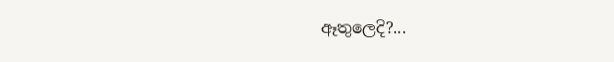ඈතුලෙදි?...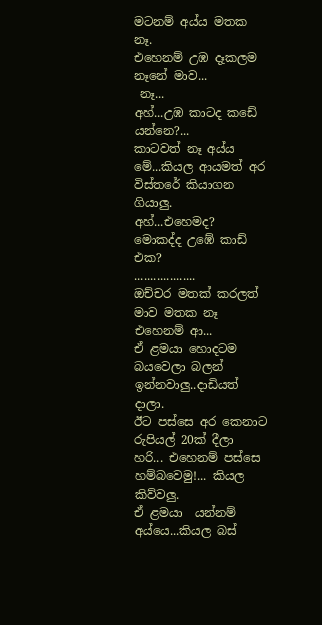මටනම් අය්ය මතක නෑ.
එහෙනම් උඹ දෑකලම නෑනේ මාව...
 නෑ...
අහ්...උඹ කාටද කඩේ යන්නෙ?...
කාටවත් නෑ අය්ය මේ...කියල ආයමත් අර විස්තරේ කියාගන ගියාලු.
අහ්...එහෙමද?
මොකද්ද උඹේ කාඩ් එක?
...................
ඔච්චර මතක් කරලත් මාව මතක නෑ එහෙනම් ආ...
ඒ ළමයා හොදටම බයවෙලා බලන් ඉන්නවාලු..දාඩියත් දාලා.
ඊට පස්සෙ අර කෙනාට රුපියල් 20ක් දීලා  හරි... එහෙනම් පස්සෙ හම්බවෙමු!... කියල කිව්වලු.
ඒ ළමයා  යන්නම් අය්යෙ...කියල බස්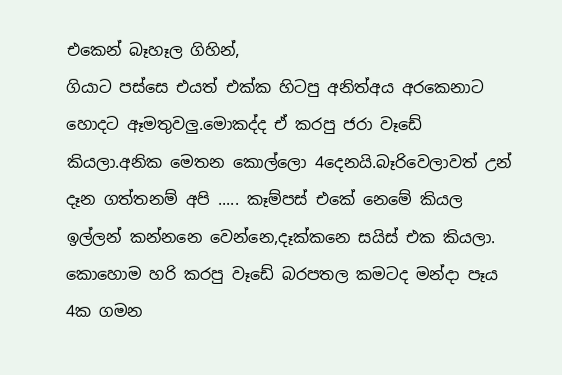එකෙන් බෑහෑල ගිහින්,
ගියාට පස්සෙ එයත් එක්ක හිටපු අනිත්අය අරකෙනාට හොදට ඈමතුවලු.මොකද්ද ඒ කරපු ජරා වෑඩේ කියලා.අනික මෙතන කොල්ලො 4දෙනයි.බෑරිවෙලාවත් උන් දෑන ගත්තනම් අපි ..... කෑම්පස් එකේ නෙමේ කියල ඉල්ලන් කන්නනෙ වෙන්නෙ,දෑක්කනෙ සයිස් එක කියලා.
කොහොම හ‍රි කරපු වෑඩේ බරපතල කමටද මන්දා පෑය 4ක ගමන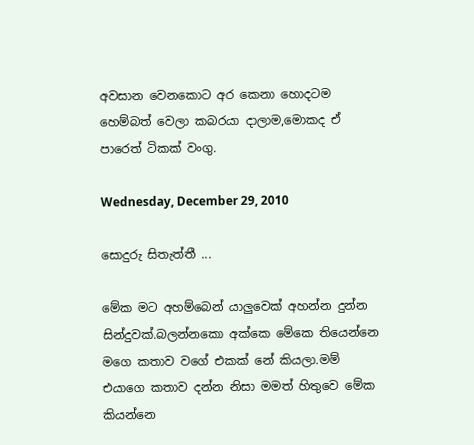අවසාන වෙනකොට අර කෙනා හොදටම හෙම්බත් වෙලා කබරයා දාලාම,මොකද ඒ පාරෙත් ටිකක් වංගු.

Wednesday, December 29, 2010

සොදුරු සිතැත්තී ...

මේක මට අහම්බෙන් යාලුවෙක් අහන්න දුන්න සින්දුවක්.බලන්නකො අක්කෙ මේකෙ තියෙන්නෙ මගෙ කතාව වගේ එකක් නේ කියලා.මම් එයාගෙ කතාව දන්න නිසා මමත් හිතුවෙ මේක කියන්නෙ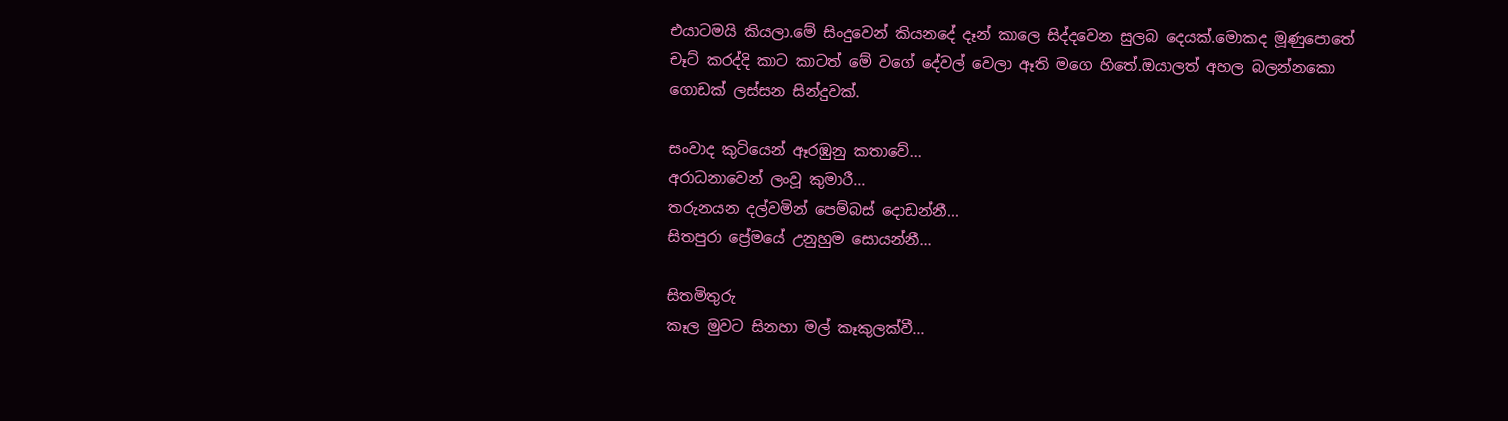එයාටමයි කියලා.මේ සිංදුවෙන් කියනදේ දෑන් කාලෙ සිද්දවෙන සුලබ දෙයක්.මොකද මූණුපොතේ චෑට් කරද්දි කාට කාටත් මේ වගේ දේවල් වෙලා ඈති මගෙ හිතේ.ඔයාලත් අහල බලන්නකො ගොඩක් ලස්සන සින්දුවක්.

සංවාද කුටියෙන් ඈරඹුනු කතාවේ...
අරාධනාවෙන් ලංවූ කුමාරී...
තරුනයන දල්වමින් පෙම්බස් දොඩන්නී...
සිතපුරා ප්‍රේමයේ උනුහුම සොයන්නී...

සිතමිතුරු
කෑල මුවට සිනහා මල් කෑකුලක්වී...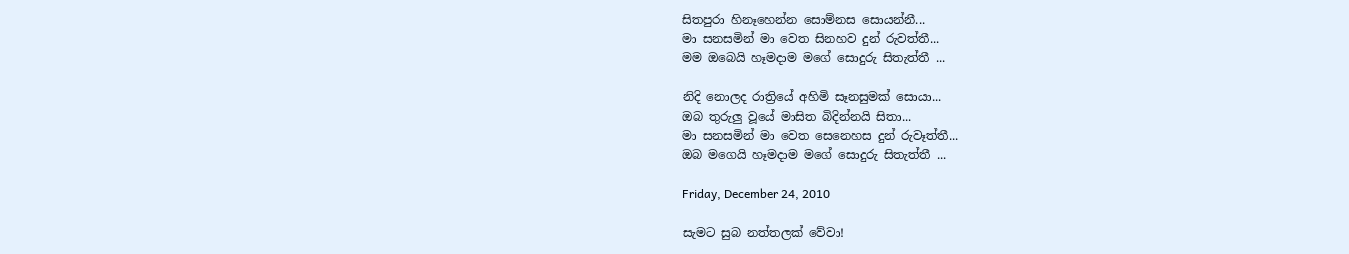සිතපුරා හිනෑහෙන්න සොම්නස සොයන්නී...
මා සනසමින් මා වෙත සිනහව දුන් රුවත්තී...
මම ඔබෙයි හෑමදාම මගේ සොදුරු සිතැත්තී ...

නිදි නොලද රාත්‍රියේ අහිමි සෑනසුමක් සොයා...
ඔබ තුරුලු වූයේ මාසිත බිදින්නයි සිතා...
මා සනසමින් මා වෙත සෙනෙහස දුන් රුවෑත්තී...
ඔබ මගෙයි හෑමදාම මගේ සොදුරු සිතැත්තී ...

Friday, December 24, 2010

සැමට සුබ නත්තලක් වේවා!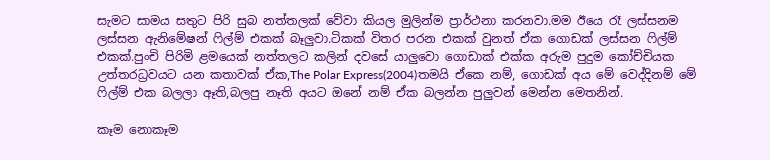සැමට සාමය සතුට පිරි සුබ නත්තලක් වේවා කියල මුලින්ම ප්‍රාර්ථනා කරනවා.මම ඊයෙ රෑ ලස්සනම ලස්සන ඇනිමේෂන් ෆිල්ම් එකක් බෑලුවා.ටිකක් විතර පරන එකක් වුනත් ඒක ගොඩක් ලස්සන ෆිල්ම් එකක්.පුංචි පිරිමි ළමයෙක් නත්තලට කලින් දවසේ යාලුවො ගොඩාක් එක්ක අරුම පුදුම කෝච්චියක උත්තරධ්‍රවයට යන කතාවක් ඒක,The Polar Express(2004)තමයි ඒකෙ නම්, ගොඩක් අය මේ වෙද්දිනම් මේ ෆිල්ම් එක බලලා ඈති,බලපු නෑති අයට ඔනේ නම් ඒක බලන්න පුලුවන් මෙන්න මෙතනින්.

කෑම නොකෑම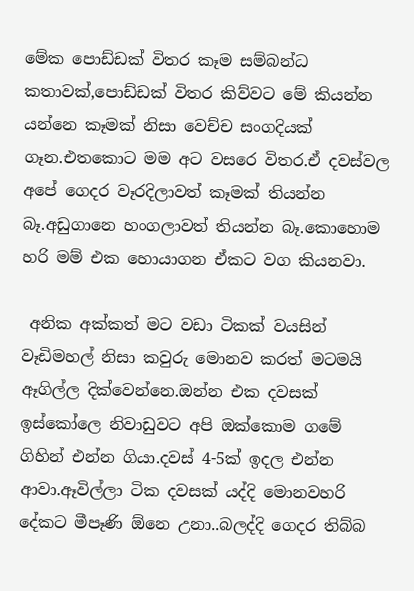මේක පොඩ්ඩක් විතර කෑම සම්බන්ධ කතාවක්,පොඩ්ඩක් විතර කිව්වට මේ කියන්න යන්නෙ කෑමක් නිසා වෙච්ච සංගදියක් ගෑන.එතකොට මම අට වසරෙ විතර.ඒ දවස්වල අපේ ගෙදර වෑරදිලාවත් කෑමක් තියන්න බෑ.අඩුගානෙ හංගලාවත් තියන්න බෑ.කොහොම හරි මම් එක හොයාගන ඒකට වග කියනවා.

 අනික අක්කත් මට වඩා ටිකක් වයසින් වෑඩිමහල් නිසා කවුරු මොනව කරත් මටමයි ඈගිල්ල දික්වෙන්නෙ.ඔන්න එක දවසක් ඉස්කෝලෙ නිවාඩුවට අපි ඔක්කොම ගමේ ගිහින් එන්න ගියා.දවස් 4-5ක් ඉදල එන්න ආවා.ඈවිල්ලා ටික දවසක් යද්දි මොනවහරි දේකට මීපෑණි ඕනෙ උනා..බලද්දි ගෙදර තිබ්බ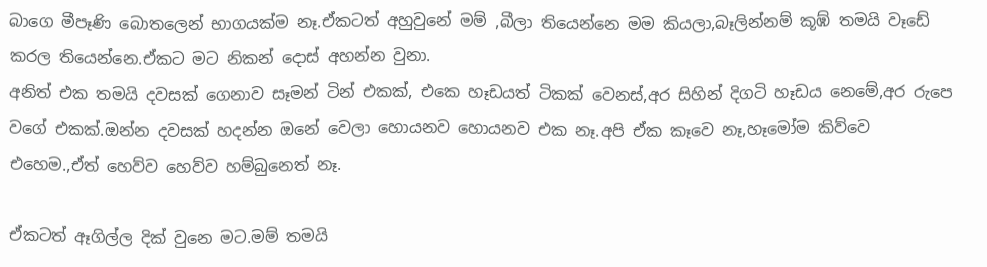බාගෙ මීපෑණි බොතලෙන් භාගයක්ම නෑ.ඒකටත් අහුවුනේ මම් ,බීලා තියෙන්නෙ මම කියලා,බෑලින්නම් කූඹ් තමයි වෑඩේ කරල තියෙන්නෙ.ඒකට මට නිකන් දොස් අහන්න වුනා.
අනිත් එක තමයි දවසක් ගෙනාව සෑමන් ටින් එකක්, එකෙ හෑඩයත් ටිකක් වෙනස්,අර සිහින් දිගටි හෑඩය නෙමේ,අර රුපෙ වගේ එකක්.ඔන්න දවසක් හදන්න ඔනේ වෙලා හොයනව හොයනව එක නෑ.අපි ඒක කෑවෙ නෑ,හෑමෝම කිව්වෙ එහෙම.,ඒත් හෙව්ව හෙව්ව හම්බුනෙත් නෑ.

ඒකටත් ඈගිල්ල දික් වුනෙ මට.මම් තමයි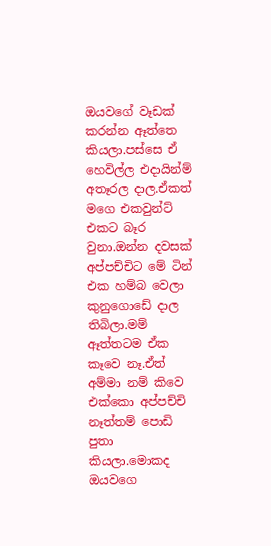ඔයවගේ වෑඩක් කරන්න ඈත්තෙ කියලා.පස්සෙ ඒ හෙවිල්ල එදායින්ම් අතෑරල දාල.ඒකත් මගෙ එකවුන්ට් එකට බෑර වුනා.ඔන්න දවසක් අප්පච්චිට මේ ටින් එක හම්බ වෙලා කුනුගොඩේ දාල තිබිලා.මම් ඈත්තටම ඒක කෑවෙ නෑ.ඒත් අම්මා නම් කිවෙ එක්කො අප්පච්චි නෑත්තම් පොඩි පුතා කියලා.මොකද ඔයවගෙ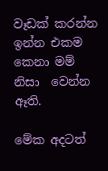වෑඩක් කරන්න ඉන්න එකම කෙනා මම් නිසා  වෙන්න ඈති.

මේක අදටත්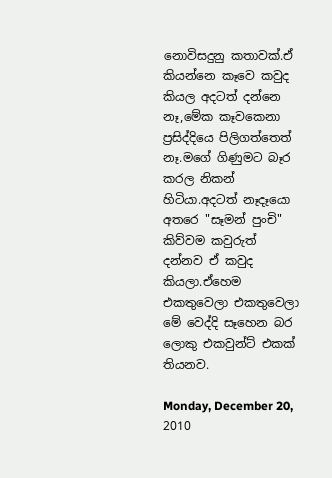නොවිසදුනු කතාවක්.ඒ කියන්නෙ කෑවෙ කවුද කියල අදටත් දන්නෙ නෑ,මේක කෑවකෙනා ප්‍රසිද්දියෙ පිලිගත්තෙත් නෑ.මගේ ගිණුමට බෑර කරල නිකන් හිටියා.අදටත් නෑදෑයො අතරෙ "සෑමන් පුංචි" කිව්වම කවුරුත් දන්නව ඒ කවුද කියලා.ඒහෙම එකතුවෙලා එකතුවෙලා මේ වෙද්දි සෑහෙන බර ලොකු එකවුන්ට් එකක් තියනව.

Monday, December 20, 2010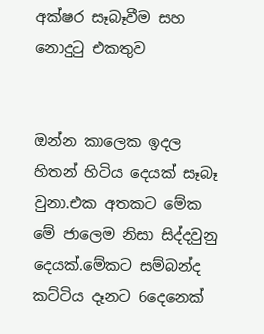අක්ෂර සෑබෑවීම සහ නොදුටු එකතුව


ඔන්න කාලෙක ඉදල හිතන් හිටිය දෙයක් සෑබෑ වුනා.එක අතකට මේක මේ ජාලෙම නිසා සිද්දවුනු  දෙයක්.මේකට සම්බන්ද කට්ටිය දෑනට 6දෙනෙක්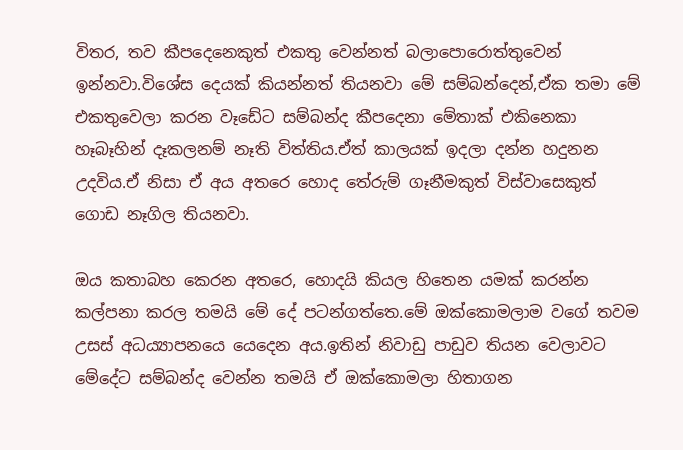විතර, තව කීපදෙනෙකුත් එකතු වෙන්නත් බලාපොරොත්තුවෙන් ඉන්නවා.විශේස දෙයක් කියන්නත් තියනවා මේ සම්බන්දෙන්,ඒක තමා මේ එකතුවෙලා කරන වෑඩේට සම්බන්ද කීපදෙනා මේතාක් එකිනෙකා හෑබෑහින් දෑකලනම් නෑති විත්තිය.ඒත් කාලයක් ඉදලා දන්න හදුනන උදවිය.ඒ නිසා ඒ අය අතරෙ හොද තේරුම් ගෑනීමකුත් විස්වාසෙකුත් ගොඩ නෑගිල තියනවා.

ඔය කතාබහ කෙරන අතරෙ, හොදයි කියල හිතෙන යමක් කරන්න කල්පනා කරල තමයි මේ දේ පටන්ගත්තෙ.මේ ඔක්කොමලාම වගේ තවම උසස් අධ‍‍‍ය්‍යාපනයෙ යෙදෙන අය.ඉතින් නිවාඩු පාඩුව තියන වෙලාවට මේදේට සම්බන්ද වෙන්න තමයි ඒ ඔක්කොමලා හිතාගන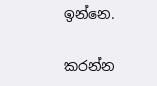ඉන්නෙ.

කරන්න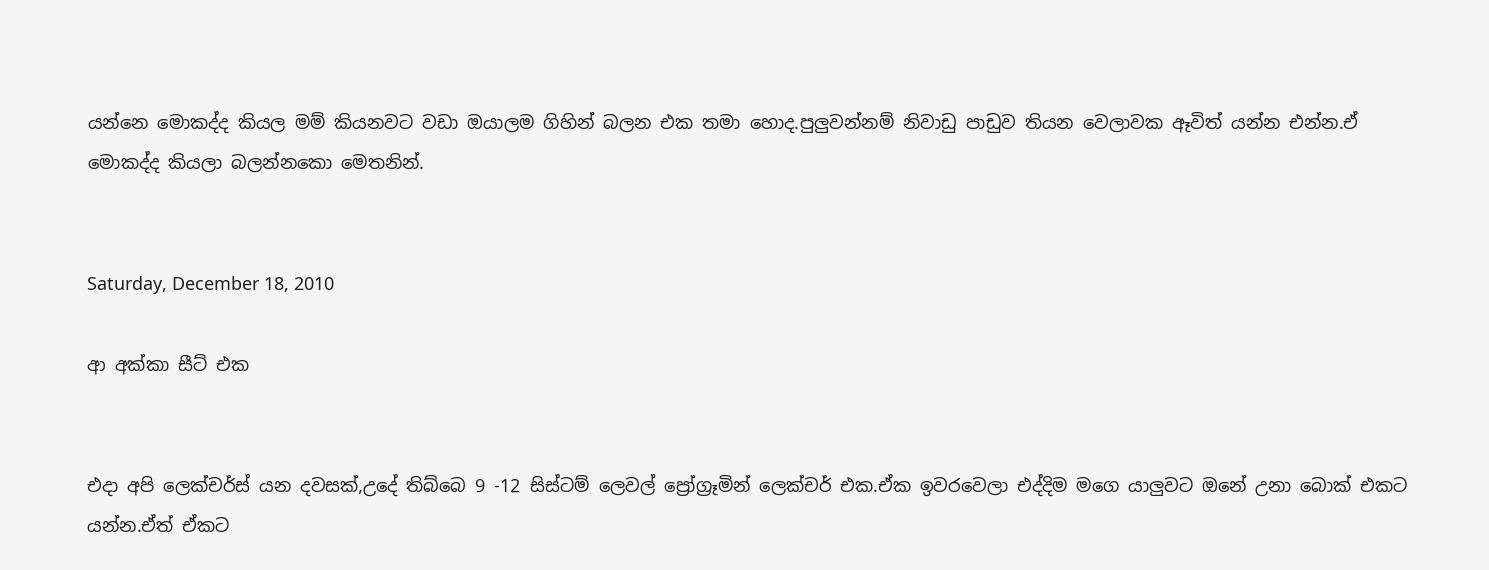යන්නෙ මොකද්ද කියල මම් කියනවට වඩා ඔයාලම ගිහින් බලන එක තමා හොද.පුලුවන්නම් නිවාඩු පාඩුව තියන වෙලාවක ඈවිත් යන්න එන්න.ඒ මොකද්ද කියලා බලන්නකො මෙතනින්.


Saturday, December 18, 2010

ආ අක්කා සීට් එක


එදා අපි ලෙක්චර්ස් යන දවසක්,උදේ තිබ්බෙ 9 -12 සිස්ටම් ලෙවල් ප්‍රෝග්‍රෑමින් ලෙක්චර් එක.ඒක ඉවරවෙලා එද්දිම මගෙ යාලුවට ඔනේ උනා බොක් එකට යන්න.ඒත් ඒකට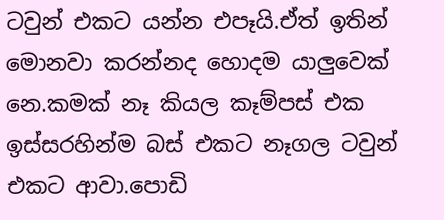ටවුන් එකට යන්න එපෑයි.ඒත් ඉතින් මොනවා කරන්නද හොදම යාලුවෙක් නෙ.කමක් නෑ කියල කෑම්පස් එක ඉස්සරහින්ම බස් එකට නෑගල ටවුන් එකට ආවා.පොඩි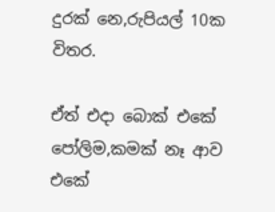දුරක් නෙ,රුපියල් 10ක විතර.

ඒත් එදා බොක් එකේ පෝලිම,කමක් නෑ ආව එකේ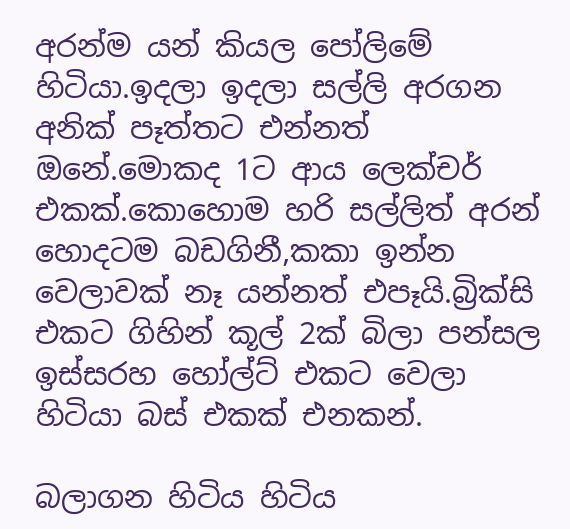අරන්ම යන් කියල පෝලිමේ හිටියා.ඉදලා ඉදලා සල්ලි අරගන අනික් පෑත්තට එන්නත් ඔනේ.මොකද 1ට ආය ලෙක්චර් එකක්.කොහොම හරි සල්ලිත් අරන් හොදටම බඩගිනී,කකා ඉන්න වෙලාවක් නෑ යන්නත් එපෑයි.බ්‍රික්සි එකට ගිහින් කූල් 2ක් බිලා පන්සල ඉස්සරහ හෝල්ට් එකට වෙලා හිටියා බස් එකක් එනකන්.

බලාගන හිටිය හිටිය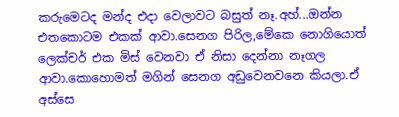කරුමෙටද මන්ද එදා වෙලාවට බසුත් නෑ.අහ්...ඔන්න එතකොටම එකක් ආවා.සෙනග පිරිල,මේකෙ නොගියොත් ලෙක්චර් එක මිස් වෙනවා ඒ නිසා දෙන්නා නෑගල ආවා.කොහොමත් මගින් සෙනග අඩුවෙනවනෙ කියලා.ඒ අස්සෙ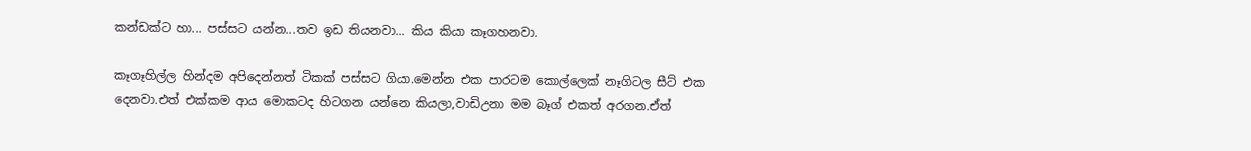කන්ඩක්ට හා... පස්සට යන්න...තව ඉඩ තියනවා... කිය කියා කෑගහනවා.

කෑගෑහිල්ල හින්දම අපිදෙන්නත් ටිකක් පස්සට ගියා.මෙන්න එක පාරටම කොල්ලෙක් නෑගිටල සීට් එක දෙනවා.එත් එක්කම ආය මොකටද හිටගන යන්නෙ කියලා,වාඩිඋනා මම බෑග් එකත් අරගන.ඒත්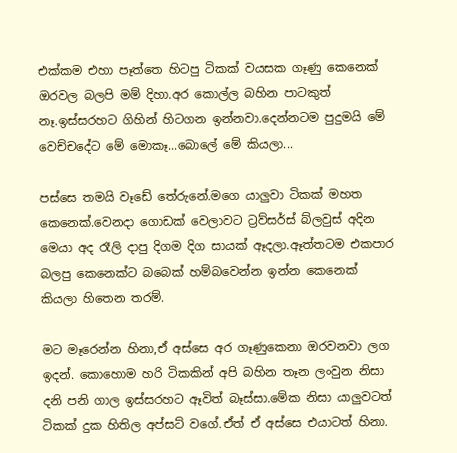එක්කම එහා පෑත්තෙ හිටපු ටිකක් වයසක ගෑණු කෙනෙක් ඔරවල බලපි මම් දිහා.අර කොල්ල බහින පාටකුත් නෑ.ඉස්සරහට ගිහින් හිටගන ඉන්නවා.දෙන්නටම පුදුමයි මේ වෙච්චදේට මේ මොකෑ...බොලේ මේ කියලා...

පස්සෙ තමයි වෑඩේ තේරුනේ.මගෙ යාලුවා ටිකක් මහත කෙනෙක්.වෙනදා ගොඩක් වෙලාවට ට්‍රව්සර්ස් බ්ලවුස් අදින මෙයා අද රෑලි දාපු දිගම දිග සායක් ඈදලා.ඈත්තටම එකපාර බලපු කෙනෙක්ට බබෙක් හම්බවෙන්න ඉන්න කෙනෙක් කියලා හිතෙන තරම්.

මට මෑරෙන්න හිනා,ඒ අස්සෙ අර ගෑණුකෙනා ඔරවනවා ලග ඉදන්. කොහොම හරි ටිකකින් අපි බහින තෑන ලංවුන නිසා දනි පනි ගාල ඉස්සරහට ඈවිත් බෑස්සා.මේක නිසා යාලුවටත් ටිකක් දුක හිතිල අප්සට් වගේ.ඒත් ඒ අස්සෙ එයාටත් හිනා.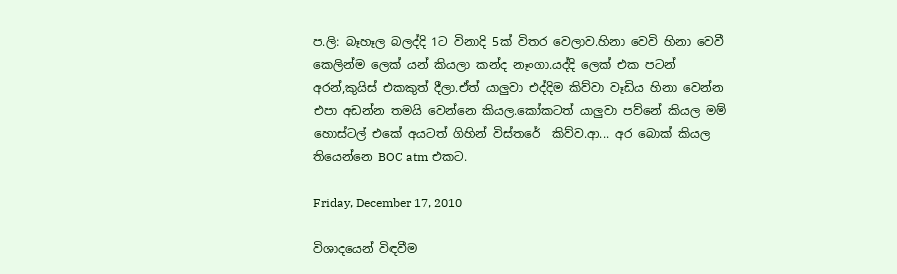ප.ලි: බෑහෑල බලද්දි 1ට විනාදි 5ක් විතර වෙලාව.හිනා වෙවි හිනා වෙවී කෙලින්ම ලෙක් යන් කියලා කන්ද නෑංගා.යද්දි ලෙක් එක පටන් අරන්,කුයිස් එකකුත් දීලා.ඒත් යාලුවා එද්දිම කිව්වා වෑඩිය හිනා වෙන්න එපා අඩන්න තමයි වෙන්නෙ කියල.කෝකටත් යාලුවා පව්නේ කියල මම් හොස්ටල් එකේ අයටත් ගිහින් විස්තරේ  කිව්ව.ආ... අර බොක් කියල තියෙන්නෙ BOC atm එකට.

Friday, December 17, 2010

විශාදයෙන් විඳවීම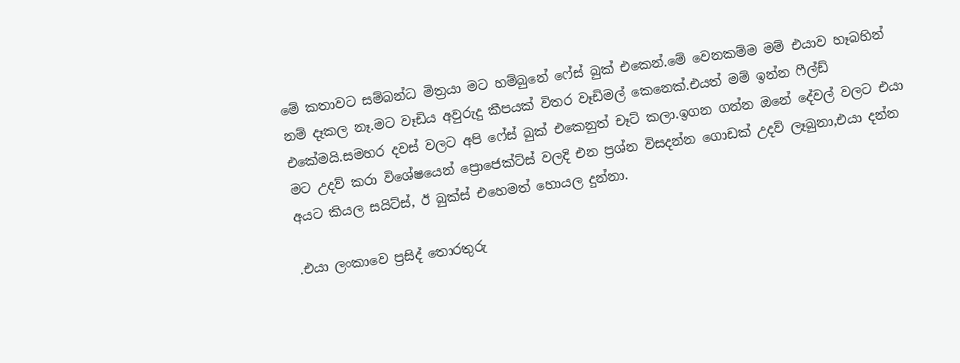මේ කතාවට සම්බන්ධ මිත්‍රයා මට හම්බුනේ ෆේස් බුක් එකෙන්.මේ වෙනකම්ම මම් එයාව හෑබහින් නම් දෑකල නෑ.මට වෑඩිය අවුරුදු කීපයක් විතර වෑඩිමල් කෙනෙක්.එයත් මම් ඉන්න ෆීල්ඩ් එකේමයි.සමහර දවස් වලට අපි ෆේස් බුක් එකෙනුත් චෑට් කලා.ඉගන ගන්න ඔනේ දේවල් වලට එයා මට උදව් කරා විශේෂයෙන් ප්‍රොජෙක්ට්ස් වලදි එන ප්‍රශ්න විසදන්න ගොඩක් උදව් ලෑබුනා,එයා දන්න අයට කියල සයිට්ස්, ඊ බුක්ස් එහෙමත් හොයල දුන්නා.

.එයා ලංකාවෙ ප්‍රසිද් තොරතුරු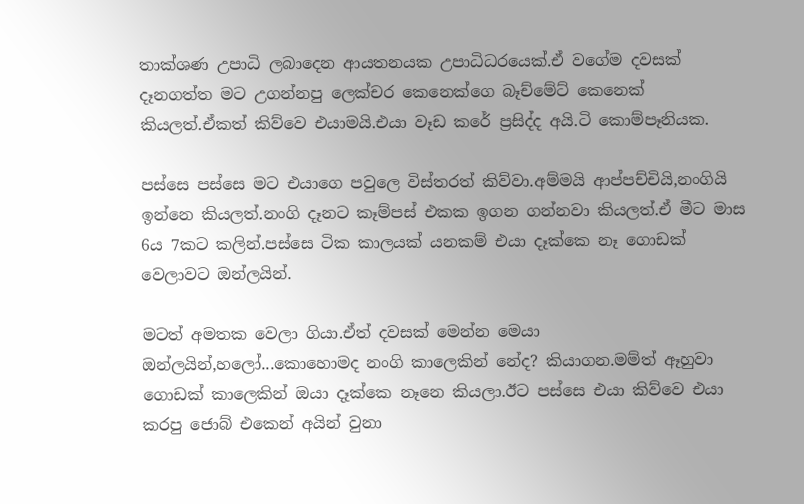තාක්ශණ උපාධි ලබාදෙන ආයතනයක උපාධිධරයෙක්.ඒ වගේම දවසක් දෑනගත්ත මට උගන්නපු ලෙක්චර කෙනෙක්ගෙ බෑච්මේට් කෙනෙක් කියලත්.ඒකත් කිව්වෙ එයාමයි.එයා වෑඩ කරේ ප්‍රසිද්ද අයි.ටි කොම්පෑනියක.

පස්සෙ පස්සෙ මට එයාගෙ පවුලෙ විස්තරත් කිව්වා.අම්මයි ආප්පච්චියි,නංගියි ඉන්නෙ කියලත්.නංගි දෑනට කෑම්පස් එකක ඉගන ගන්නවා කියලත්.ඒ මීට මාස 6ය 7කට කලින්.පස්සෙ ටික කාලයක් යනකම් එයා දෑක්කෙ නෑ ගොඩක් වෙලාවට ඔන්ලයින්.

මටත් අමතක වෙලා ගියා.ඒත් දවසක් මෙන්න මෙයා ඔන්ලයින්,හලෝ...කොහොමද නංගි කාලෙකින් නේද? කියාගන.මම්ත් ඈහුවා ගොඩක් කාලෙකින් ඔයා දෑක්කෙ නෑනෙ කියලා.ඊට පස්සෙ එයා කිව්වෙ එයා කරපු ජොබ් එකෙන් අයින් වුනා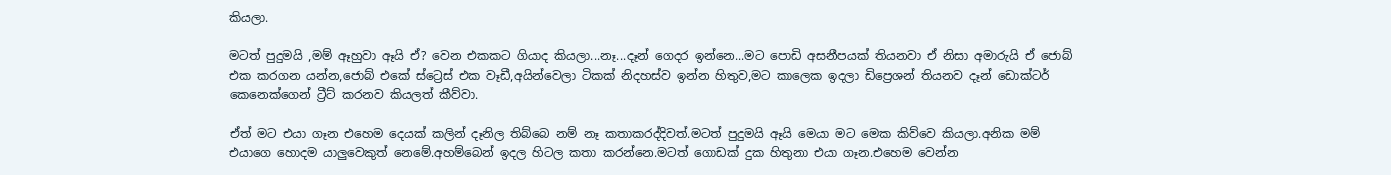කියලා.

මටත් පුදුමයි ,මම් ඈහුවා ඈයි ඒ? වෙන එකකට ගියාද කියලා...නෑ...දෑන් ගෙදර ඉන්නෙ...මට පොඩි අසනීපයක් තියනවා ඒ නිසා අමාරුයි ඒ ජොබ් එක කරගන යන්න,ජොබ් එකේ ස්ට්‍රෙස් එක වෑඩී,අයින්වෙලා ටිකක් නිදහස්ව ඉන්න හිතුව,මට කාලෙක ඉදලා ඩිප්‍රෙශන් තියනව දෑන් ඩොක්ටර් කෙනෙක්ගෙන් ට්‍රීට් කරනව කියලත් කීව්වා.

ඒත් මට එයා ගෑන එහෙම දෙයක් කලින් දෑනිල තිබ්බෙ නම් නෑ කතාකරද්දිවත්.මටත් පුදුමයි ඈයි මෙයා මට මෙක කිව්වෙ කියලා.අනික මම් එයාගෙ හොදම යාලුවෙකුත් නෙමේ.අහම්බෙන් ඉදල හිටල කතා කරන්නෙ.මටත් ගොඩක් දුක හිතුනා එයා ගෑන.එහෙම වෙන්න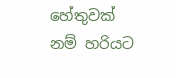හේතුවක් නම් හරියට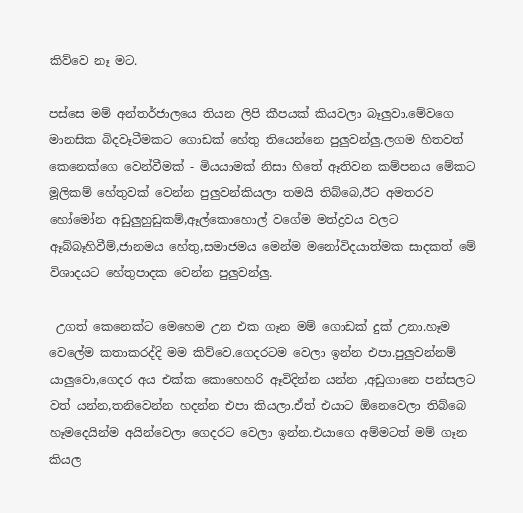කිව්වෙ නෑ මට.

පස්සෙ මම් අන්තර්ජාලයෙ තියන ලිපි කීපයක් කියවලා බෑලුවා.මේවගෙ මානසික බිදවෑටීමකට ගොඩක් හේතු තියෙන්නෙ පුලුවන්ලු.ලගම හිතවත් කෙනෙක්ගෙ වෙන්වීමක් - මියයාමක් නිසා හිතේ ඈතිවන කම්පනය මේකට මූලිකම් හේතුවක් වෙන්න පුලුවන්කියලා තමයි තිබ්බෙ,ඊට අමතරව හෝමෝන අඩුලුහුඩුකම්,ඈල්කොහොල් වගේම මත්ද්‍රවය වලට ඈබ්බෑහිවීම්,ජානමය හේතු,සමාජමය මෙන්ම මනෝවිදයාත්මක සාදකත් මේ විශාදයට හේතුපාදක වෙන්න පුලුවන්ලු.

 උගත් කෙනෙක්ට මෙහෙම උන එක ගෑන මම් ගොඩක් දුක් උනා.හෑම වෙලේම කතාකරද්දි මම කිව්වෙ.ගෙදරටම වෙලා ඉන්න එපා.පුලුවන්නම් යාලුවො,ගෙදර අය එක්ක කොහෙහරි ඈවිදින්න යන්න ,අඩුගානෙ පන්සලට වත් යන්න,තනිවෙන්න හදන්න එපා කියලා.ඒත් එයාට ඕනෙවෙලා තිබ්බෙ හෑමදෙයින්ම අයින්වෙලා ගෙදරට වෙලා ඉන්න.එයාගෙ අම්මටත් මම් ගෑන කියල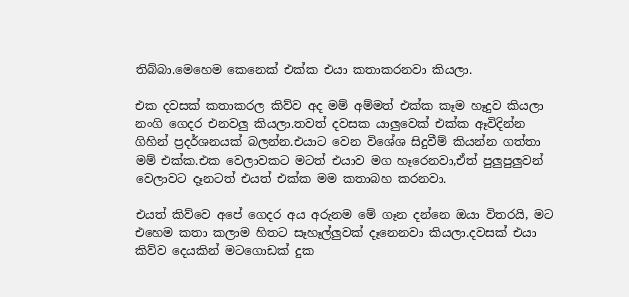තිබ්බා.මෙහෙම කෙනෙක් එක්ක එයා කතාකරනවා කියලා.

එක දවසක් කතාකරල කිව්ව අද මම් අම්මත් එක්ක කෑම හෑදුව කියලා නංගි ගෙදර එනවලු කියලා.තවත් දවසක යාලුවෙක් එක්ක ඈවිදින්න ගිහින් ප්‍රදර්ශනයක් බලන්න.එයාට වෙන විශේශ සිදුවීම් කියන්න ගත්තා මම් එක්ක.එක වෙලාවකට මටත් එයාව මග හෑරෙනවා,ඒත් පුලුපුලුවන් වෙලාවට දෑනටත් එයත් එක්ක මම කතාබහ කරනවා.

එයත් කිව්වෙ අපේ ගෙදර අය අරුනම මේ ගෑන දන්නෙ ඔයා විතරයි, මට එහෙම කතා කලාම හිතට සෑහෑල්ලුවක් දෑනෙනවා කියලා.දවසක් එයා කිව්ව දෙයකින් මටගොඩක් දුක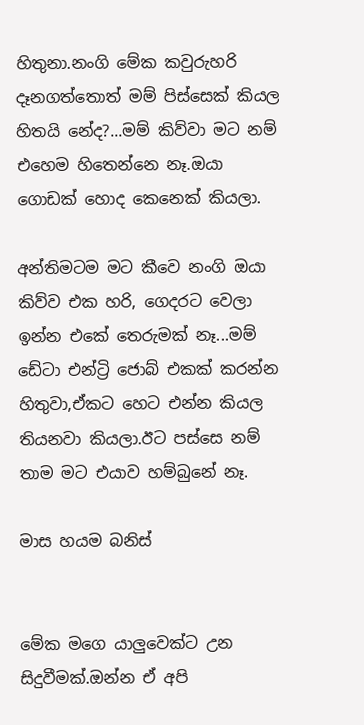හිතුනා.නංගි මේක කවුරුහරි දෑනගත්තොත් මම් පිස්සෙක් කියල හිතයි නේද?...මම් කිව්වා මට නම් එහෙම හිතෙන්නෙ නෑ.ඔයා ගොඩක් හොද කෙනෙක් කියලා.

අන්තිමටම මට කීවෙ නංගි ඔයා කිව්ව එක හරි, ගෙදරට වෙලා ඉන්න එකේ තෙරුමක් නෑ...මම් ඩේටා එන්ට්‍රි ජොබ් එකක් කරන්න හිතුවා,ඒකට හෙට එන්න කියල තියනවා කියලා.ඊට පස්සෙ නම් තාම මට එයාව හම්බුනේ නෑ.

මාස හයම බනිස්


මේක මගෙ යාලුවෙක්ට උන සිදුවීමක්.ඔන්න ඒ අපි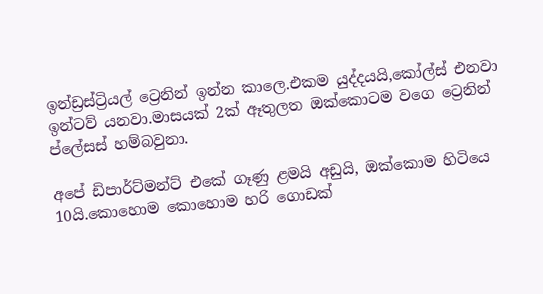ඉන්ඩ්‍රස්ට්‍රියල් ට්‍රෙනින් ඉන්න කාලෙ.එකම යුද්දයයි,කෝල්ස් එනවා ඉන්ටව් යනවා.මාසයක් 2ක් ඈතුලත ඔක්කොටම වගෙ ට්‍රෙනින් ප්ලේසස් හම්බවුනා.

අපේ ඩිපාර්ට්මන්ට් එකේ ගෑණු ළමයි අඩුයි, ඔක්කොම හිටියෙ 10යි.කොහොම කොහොම හරි ගොඩක්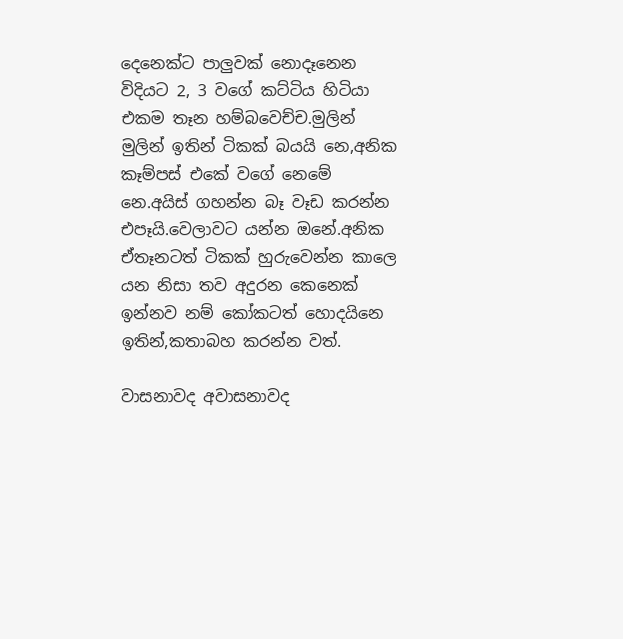දෙනෙක්ට පාලුවක් නොදෑනෙන විදියට 2, 3 වගේ කට්ටිය හිටියා එකම තෑන හම්බවෙච්ච.මුලින් මුලින් ඉතින් ටිකක් බයයි නෙ,අනික කෑම්පස් එකේ වගේ නෙමේ නෙ.අයිස් ගහන්න බෑ වෑඩ කරන්න එපෑයි.වෙලාවට යන්න ඔනේ.අනික ඒතෑනටත් ටිකක් හුරුවෙන්න කාලෙ යන නිසා තව අදුරන කෙනෙක් ඉන්නව නම් කෝකටත් හොදයිනෙ ඉතින්,කතාබහ කරන්න වත්.

වාසනාවද අවාසනාවද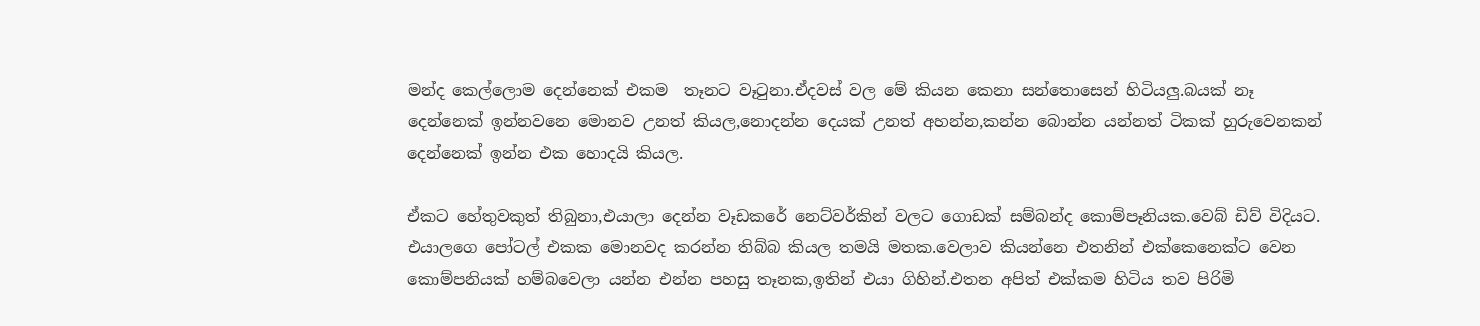මන්ද කෙල්ලොම දෙන්නෙක් එකම  තෑනට වෑටුනා.ඒදවස් වල මේ කියන කෙනා සන්තොසෙන් හිටියලු.බයක් නෑ දෙන්නෙක් ඉන්නවනෙ මොනව උනත් කියල,නොදන්න දෙයක් උනත් අහන්න,කන්න බොන්න යන්නත් ටිකක් හුරුවෙනකන් දෙන්නෙක් ඉන්න එක හොදයි කියල.

ඒකට හේතුවකුත් තිබුනා,එයාලා දෙන්න වෑඩකරේ නෙට්වර්කින් වලට ගොඩක් සම්බන්ද කොම්පෑනියක.වෙබ් ඩිව් විදියට. එයාලගෙ පෝටල් එකක මොනවද කරන්න තිබ්බ කියල තමයි මතක.වෙලාව කියන්නෙ එතනින් එක්කෙනෙක්ට වෙන කොම්පනියක් හම්බවෙලා යන්න එන්න පහසු තෑනක,ඉතින් එයා ගිහින්.එතන අපිත් එක්කම හිටිය තව පිරිමි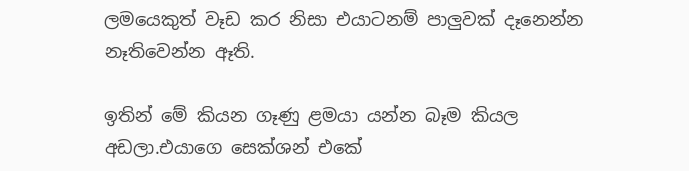ලමයෙකුත් වෑඩ කර නිසා එයාටනම් පාලුවක් දෑනෙන්න නෑතිවෙන්න ඈති.

ඉතින් මේ කියන ගෑණු ළමයා යන්න බෑම කියල අඩලා.එයාගෙ සෙක්ශන් එකේ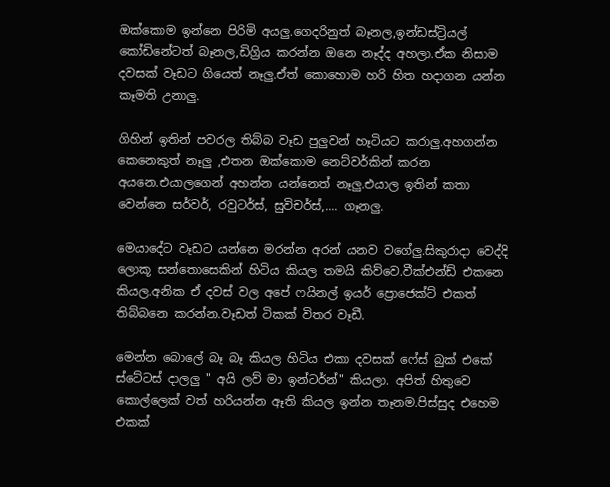ඔක්කොම ඉන්නෙ පිරිමි අයලු.ගෙදරිනුත් බෑනල,ඉන්ඩස්ට්‍රියල් කෝඩිනේටත් බෑනල,ඩිග්‍රිය කරන්න ඔනෙ නෑද්ද අහලා.ඒක නිසාම දවසක් වෑඩට ගියෙත් නෑලු.ඒත් කොහොම හරි හිත හදාගන යන්න කෑමති උනාලු.

ගිහින් ඉතින් පවරල තිබ්බ වෑඩ පුලුවන් හෑටියට කරාලු.අහගන්න කෙනෙකුත් නෑලු ,එතන ඔක්කොම නෙට්වර්කින් කරන අයනෙ.එයාලගෙන් අහන්න යන්නෙත් නෑලු.එයාල ඉතින් කතා වෙන්නෙ සර්වර්, රවුටර්ස්, සුවිචර්ස්,.... ගෑනලු.

මෙයාදේට වෑඩට යන්නෙ මරන්න අරන් යනව වගේලු.සිකුරාදා වෙද්දි ලොකූ සන්තොසෙකින් හිටිය කියල තමයි කිව්වෙ.වීක්එන්ඩ් එකනෙ කියල.අනික ඒ දවස් වල අපේ ෆයිනල් ඉයර් ප්‍රොජෙක්ට් එකත් තිබ්බනෙ කරන්න.වෑඩත් ටිකක් විතර වෑඩී.

මෙන්න බොලේ බෑ බෑ කියල හිටිය එකා දවසක් ෆේස් බුක් එකේ ස්ටේටස් දාලලු " අයි ලව් මා ඉන්ටර්න්" කියලා. අපිත් හිතුවෙ කොල්ලෙක් වත් හරියන්න ඈති කියල ඉන්න තෑනම.පිස්සුද එහෙම එකක්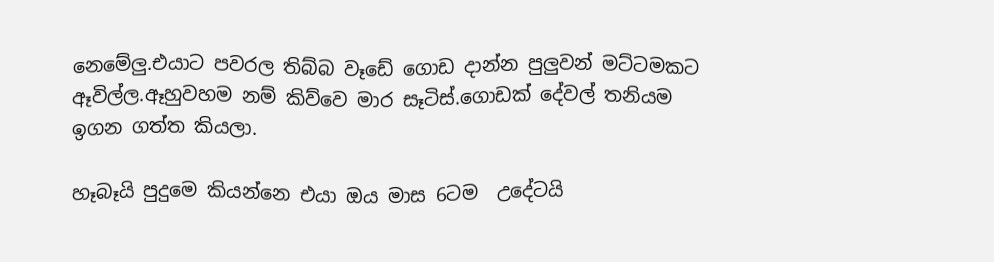නෙමේලු.එයාට පවරල තිබ්බ වෑඩේ ගොඩ දාන්න පුලුවන් මට්ටමකට ඈවිල්ල.ඈහුවහම නම් කිව්වෙ මාර සෑටිස්.ගොඩක් දේවල් තනියම ඉගන ගත්ත කියලා.

හෑබෑයි පුදුමෙ කියන්නෙ එයා ඔය මාස 6ටම  උදේටයි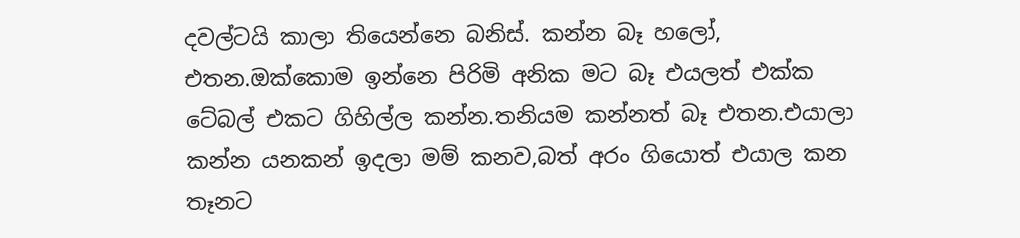දවල්ටයි කාලා තියෙන්නෙ බනිස්. කන්න බෑ හලෝ, එතන.ඔක්කොම ඉන්නෙ පිරිමි අනික මට බෑ එයලත් එක්ක ටේබල් එකට ගිහිල්ල කන්න.තනියම කන්නත් බෑ එතන.එයාලා කන්න යනකන් ඉදලා මම් කනව,බත් අරං ගියොත් එයාල කන තෑනට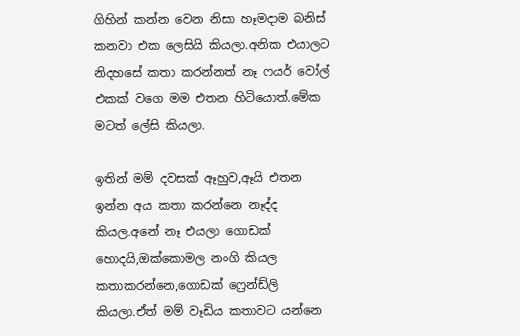ගිහින් කන්න වෙන නිසා හෑමදාම බනිස් කනවා එක ලෙසියි කියලා.අනික එයාලට නිදහසේ කතා කරන්නත් නෑ ෆයර් වෝල් එකක් වගෙ මම එතන හිටියොත්.මේක මටත් ලේසි කියලා.

ඉතින් මම් දවසක් ඈහුව,ඈයි එතන ඉන්න අය කතා කරන්නෙ නෑද්ද කියල.අනේ නෑ එයලා ගොඩක් හොදයි,ඔක්කොමල නංගි කියල කතාකරන්නෙ,ගොඩක් ෆ්‍රෙන්ඩ්ලි කියලා.ඒත් මම් වෑඩිය කතාවට යන්නෙ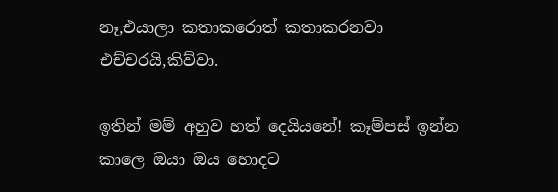නෑ,එයාලා කතාකරොත් කතාකරනවා එච්චරයි,කිව්වා.

ඉතින් මම් අහුව හත් දෙයියනේ! කෑම්පස් ඉන්න කාලෙ ඔයා ඔය හොදට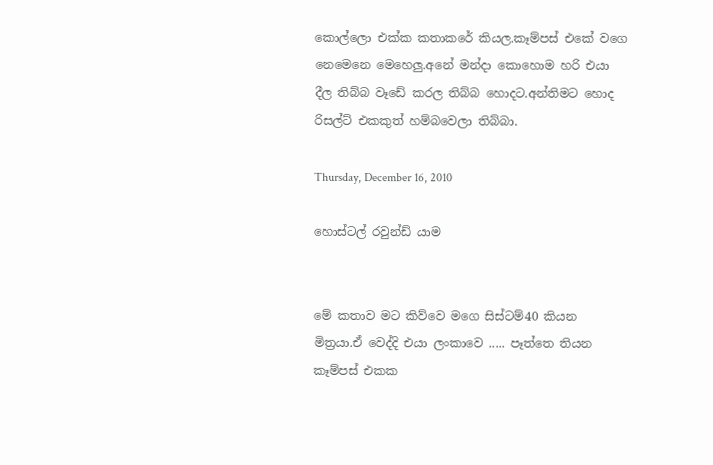කොල්ලො එක්ක කතාකරේ කියල.කෑම්පස් එකේ වගෙ නෙමෙනෙ මෙහෙලු.අනේ මන්දා කොහොම හරි එයා දීල තිබ්බ වෑඩේ කරල තිබ්බ හොදට.අන්තිමට හොද රිසල්ට් එකකුත් හම්බවෙලා තිබ්බා.

Thursday, December 16, 2010

හොස්ටල් රවුන්ඩ් යාම


මේ කතාව මට කිව්වෙ මගෙ සිස්ටම්40 කියන මිත්‍රයා.ඒ වෙද්දි එයා ලංකාවෙ ..... පෑත්තෙ තියන කෑම්පස් එකක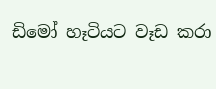ඩිමෝ හෑටියට වෑඩ කරා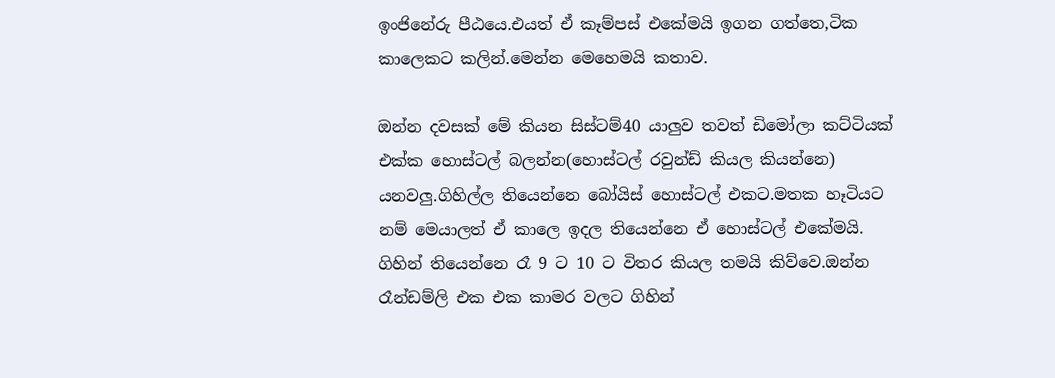ඉංජිනේරු පීඨයෙ.එයත් ඒ කෑම්පස් එකේමයි ඉගන ගත්තෙ,ටික කාලෙකට කලින්.මෙන්න මෙහෙමයි කතාව.

ඔන්න දවසක් මේ කියන සිස්ටම්40 යාලුව තවත් ඩිමෝලා කට්ටියක් එක්ක හොස්ටල් බලන්න(හොස්ටල් රවුන්ඩ් කියල කියන්නෙ) යනවලු.ගිහිල්ල තියෙන්නෙ බෝයිස් හොස්ටල් එකට.මතක හෑටියට නම් මෙයාලත් ඒ කාලෙ ඉදල තියෙන්නෙ ඒ හොස්ටල් එකේමයි. ගිහින් තියෙන්නෙ රෑ 9 ට 10 ට විතර කියල තමයි කිව්වෙ.ඔන්න රෑන්ඩම්ලි එක එක කාමර වලට ගිහින්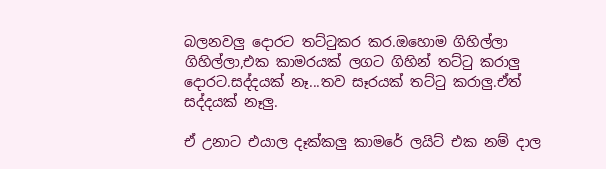බලනවලු දොරට තට්ටුකර කර.ඔහොම ගිහිල්ලා ගිහිල්ලා,එක කාමරයක් ලගට ගිහින් තට්ටු කරාලු දොරට.සද්දයක් නෑ...තව සෑරයක් තට්ටු කරාලු.ඒත් සද්දයක් නෑලු.

ඒ උනාට එයාල දෑක්කලු කාමරේ ලයිට් එක නම් දාල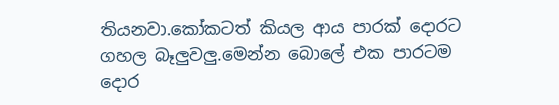තියනවා.කෝකටත් කියල ආය පාරක් දොරට ගහල බෑලුවලු.මෙන්න බොලේ එක පාරටම දොර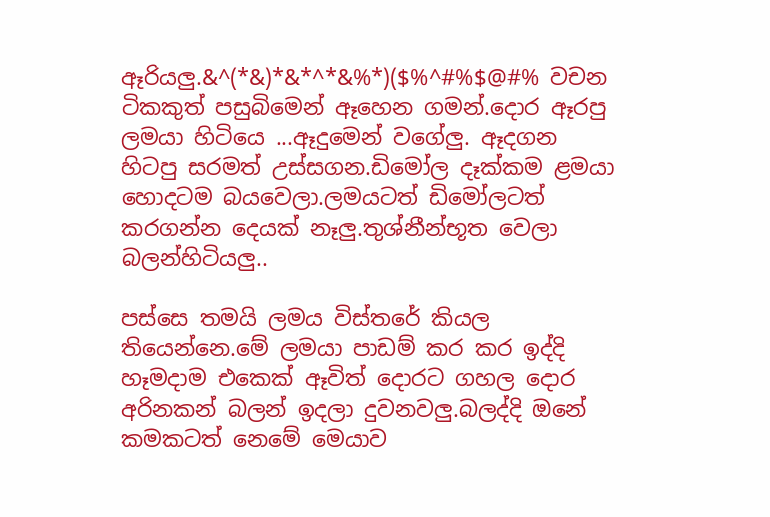ඈරියලු.&^(*&)*&*^*&%*)($%^#%$@#% වචන ටිකකුත් පසුබිමෙන් ඈහෙන ගමන්.දොර ඈරපු ලමයා හිටියෙ ...ඈදුමෙන් වගේලු. ඈදගන හිටපු සරමත් උස්සගන.ඩිමෝල දෑක්කම ළමයා හොදටම බයවෙලා.ලමයටත් ඩිමෝලටත් කරගන්න දෙයක් නෑලු.තුශ්නීන්භූත වෙලා බලන්හිටියලු..

පස්සෙ තමයි ලමය විස්තරේ කියල තියෙන්නෙ.මේ ලමයා පාඩම් කර කර ඉද්දි හෑමදාම එකෙක් ඈවිත් දොරට ගහල දොර අරිනකන් බලන් ඉදලා දුවනවලු.බලද්දි ඔනේ කමකටත් නෙමේ මෙයාව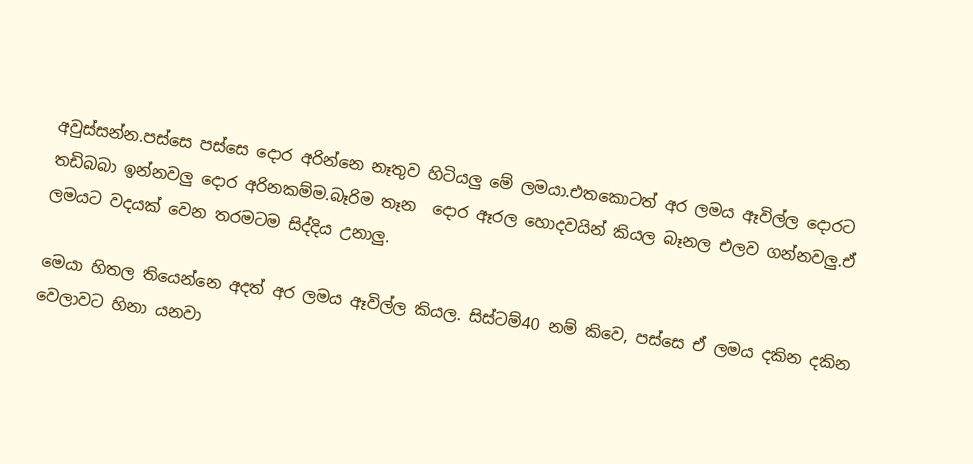අවුස්සන්න.පස්සෙ පස්සෙ දොර අරින්නෙ නෑතුව හිටියලු මේ ලමයා.එතකොටත් අර ලමය ඈවිල්ල දොරට තඩිබබා ඉන්නවලු දොර අරිනකම්ම.බෑරිම තෑන  දොර ඈරල හොදවයින් කියල බෑනල එලව ගන්නවලු.ඒ ලමයට වදයක් වෙන තරමටම සිද්දිය උනාලු.

මෙයා හිතල තියෙන්නෙ අදත් අර ලමය ඈවිල්ල කියල. සිස්ටම්40 නම් කිවෙ, පස්සෙ ඒ ලමය දකින දකින වෙලාවට හිනා යනවා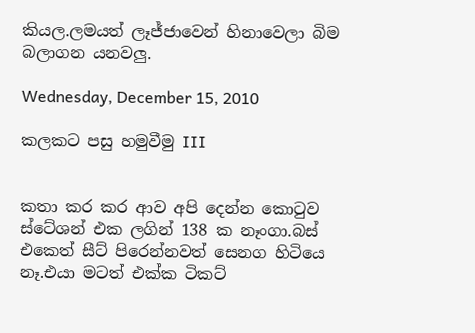කියල.ලමයත් ලෑජ්ජාවෙන් හිනාවෙලා බිම බලාගන යනවලු.

Wednesday, December 15, 2010

කලකට පසු හමුවීමු III


කතා කර කර ආව අපි දෙන්න කොටුව ස්ටේශන් එක ලගින් 138 ක නෑංගා.බස් එකෙත් සීට් පිරෙන්නවත් සෙනග හිටියෙ නෑ.එයා මටත් එක්ක ටිකට්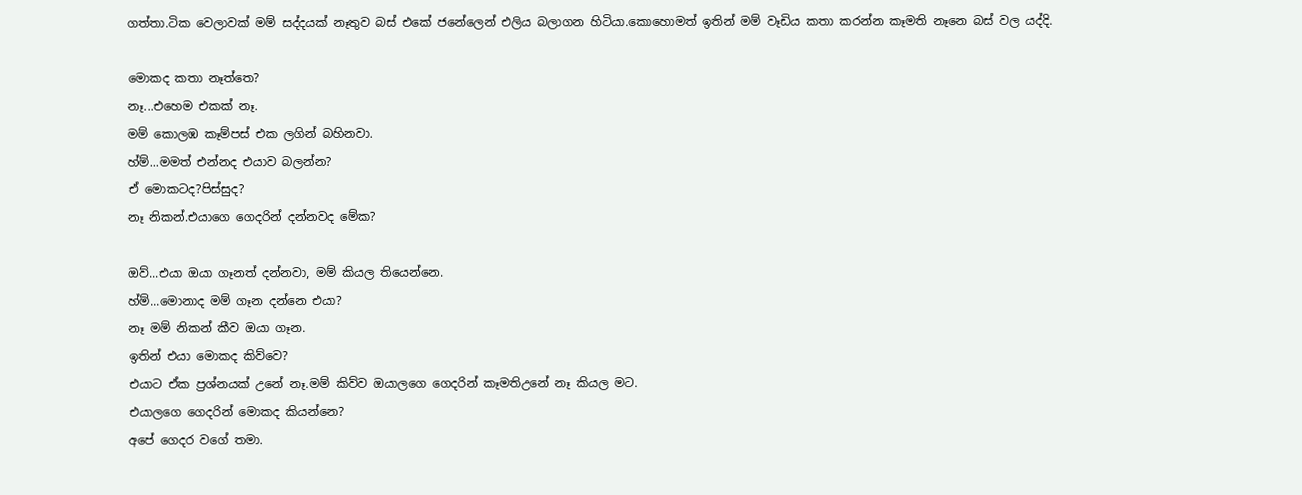ගත්තා.ටික වෙලාවක් මම් සද්දයක් නෑතුව බස් එකේ ජනේලෙන් එලිය බලාගන හිටියා.කොහොමත් ඉතින් මම් වෑඩිය කතා කරන්න කෑමති නෑනෙ බස් වල යද්දි.

මොකද කතා නෑත්තෙ?
නෑ...එහෙම එකක් නෑ.
මම් කොලඹ කෑම්පස් එක ලගින් බහිනවා.
හ්ම්...මමත් එන්නද එයාව බලන්න?
ඒ මොකටද?පිස්සුද?
නෑ නිකන්.එයාගෙ ගෙදරින් දන්නවද මේක?

ඔව්...එයා ඔයා ගෑනත් දන්නවා, මම් කියල තියෙන්නෙ.
හ්ම්...මොනාද මම් ගෑන දන්නෙ එයා?
නෑ මම් නිකන් කීව ඔයා ගෑන.
ඉතින් එයා මොකද කිව්වෙ?
එයාට ඒක ප්‍රශ්නයක් උනේ නෑ.මම් කිව්ව ඔයාලගෙ ගෙදරින් කෑමතිඋනේ නෑ කියල මට.
එයාලගෙ ගෙදරින් මොකද කියන්නෙ?
අපේ ගෙදර වගේ තමා.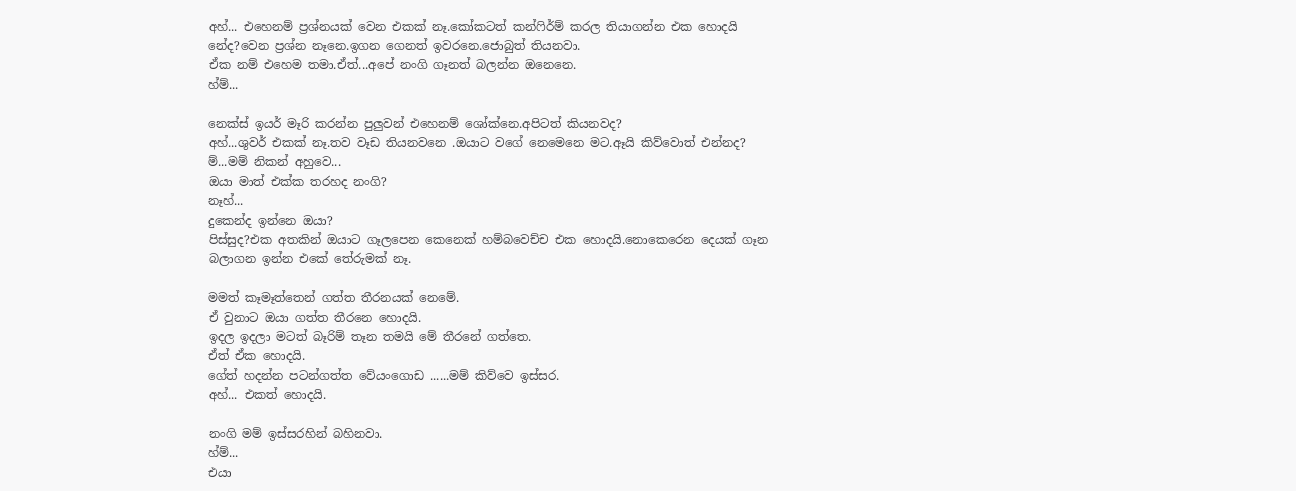අහ්... එහෙනම් ප්‍රශ්නයක් වෙන එකක් නෑ.කෝකටත් කන්ෆිර්ම් කරල තියාගන්න එක හොදයි නේද?වෙන ප්‍රශ්න නෑනෙ.ඉගන ගෙනත් ඉවරනෙ.ජොබුත් තියනවා.
ඒක නම් එහෙම තමා.ඒත්...අපේ නංගි ගෑනත් බලන්න ඔනෙනෙ.
හ්ම්...

නෙක්ස් ඉයර් මෑරි කරන්න පුලුවන් එහෙනම් ශෝක්නෙ.අපිටත් කියනවද?
අහ්...ශුවර් එකක් නෑ.තව වෑඩ තියනවනෙ .ඔයාට වගේ නෙමෙනෙ මට.ඈයි කිව්වොත් එන්නද?
ම්...මම් නිකන් අහුවෙ...
ඔයා මාත් එක්ක තරහද නංගි?
නෑහ්...
දුකෙන්ද ඉන්නෙ ඔයා?
පිස්සුද?එක අතකින් ඔයාට ගෑලපෙන කෙනෙක් හම්බවෙච්ච එක හොදයි.නොකෙරෙන දෙයක් ගෑන බලාගන ඉන්න එකේ තේරුමක් නෑ.

මමත් කෑමෑත්තෙන් ගත්ත තීරනයක් නෙමේ.
ඒ වුනාට ඔයා ගත්ත තීරනෙ හොදයි.
ඉදල ඉදලා මටත් බෑරිම් තෑන තමයි මේ තීරනේ ගත්තෙ.
ඒත් ඒක හොදයි.
ගේත් හදන්න පටන්ගත්ත වේයංගොඩ ......මම් කිව්වෙ ඉස්සර.
අහ්... එකත් හොදයි.

නංගි මම් ඉස්සරහින් බහිනවා.
හ්ම්...
එයා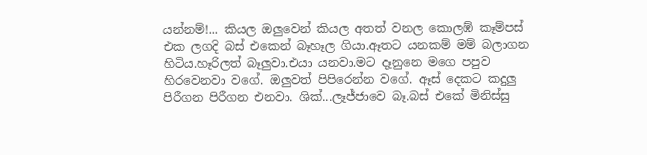යන්නම්!... කියල ඔලුවෙන් කියල අතත් වනල කොලඹ් කෑම්පස් එක ලගදි බස් එකෙන් බෑහෑල ගියා.ඈතට යනකම් මම් බලාගන හිටිය.හෑරිලත් බෑලුවා.එයා යනවා.මට දෑනුනෙ මගෙ පපුව හිරවෙනවා වගේ. ඔලුවත් පිපිරෙන්න වගේ. ඈස් දෙකට කදුලු පිරීගන පිරීගන එනවා. ශික්...ලෑජ්ජාවෙ බෑ.බස් එකේ මිනිස්සු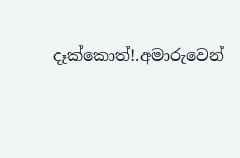දෑක්කොත්!.අමාරුවෙන්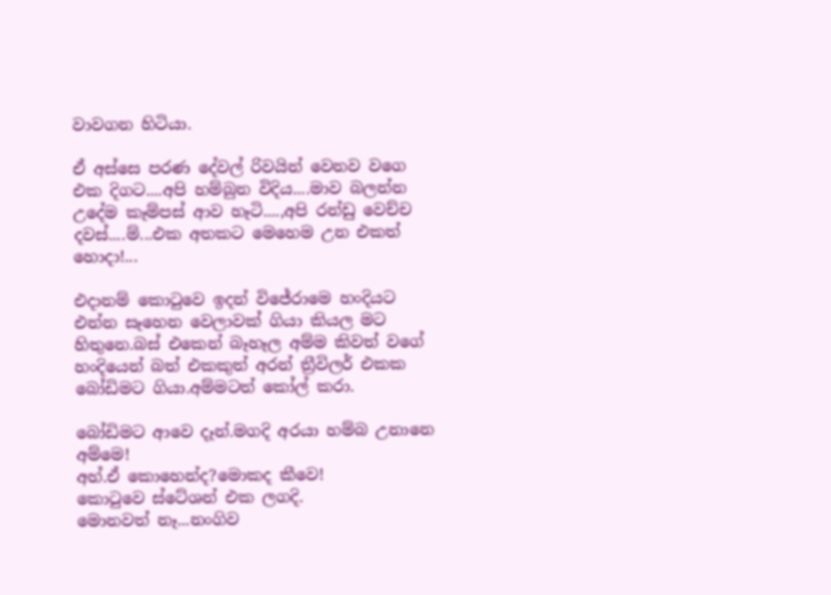වාවගන හිටියා.

ඒ අස්සෙ පරණ දේවල් රිවයින් වෙනව වගෙ එක දිගට....අපි හම්බුන විදිය....මාව බලන්න උදේම කෑම්පස් ආව හෑටි....,අපි රන්ඩු වෙච්ච දවස්....ම්...එක අතකට මෙහෙම උන එකත් හොදා!...

එදානම් කොටුවෙ ඉදන් විජේරාමෙ හංදියට එන්න සෑහෙන වෙලාවක් ගියා කියල මට හිතුනෙ.බස් එකෙන් බෑහෑල අම්ම කිවත් වගේ හංදියෙන් බත් එකකුත් අරන් ත්‍රීවිලර් එකක බෝඩිමට ගියා.අම්මටත් කෝල් කරා.

බෝඩිමට ආවෙ දෑන්.මගදි අරයා හම්බ උනානෙ අම්මෙ!
අහ්.ඒ කොහෙන්ද?මොකද කීවෙ!
කොටුවෙ ස්ටේශන් එක ලගදි.
මොනවත් නෑ...නංගිව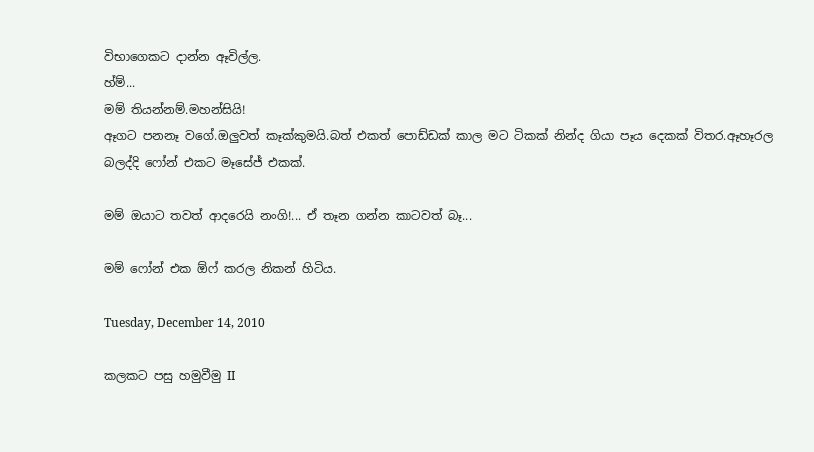විභාගෙකට දාන්න ඈවිල්ල.
හ්ම්...
මම් තියන්නම්.මහන්සියි!
ඈගට පනනෑ වගේ.ඔලුවත් කෑක්කුමයි.බත් එකත් පොඩ්ඩක් කාල මට ටිකක් නින්ද ගියා පෑය දෙකක් විතර.ඈහෑරල බලද්දි ෆෝන් එකට මෑසේජ් එකක්.

මම් ඔයාට තවත් ආදරෙයි නංගි!... ඒ තෑන ගන්න කාටවත් බෑ...

මම් ෆෝන් එක ඕෆ් කරල නිකන් හිටිය.

Tuesday, December 14, 2010

කලකට පසු හමුවීමු II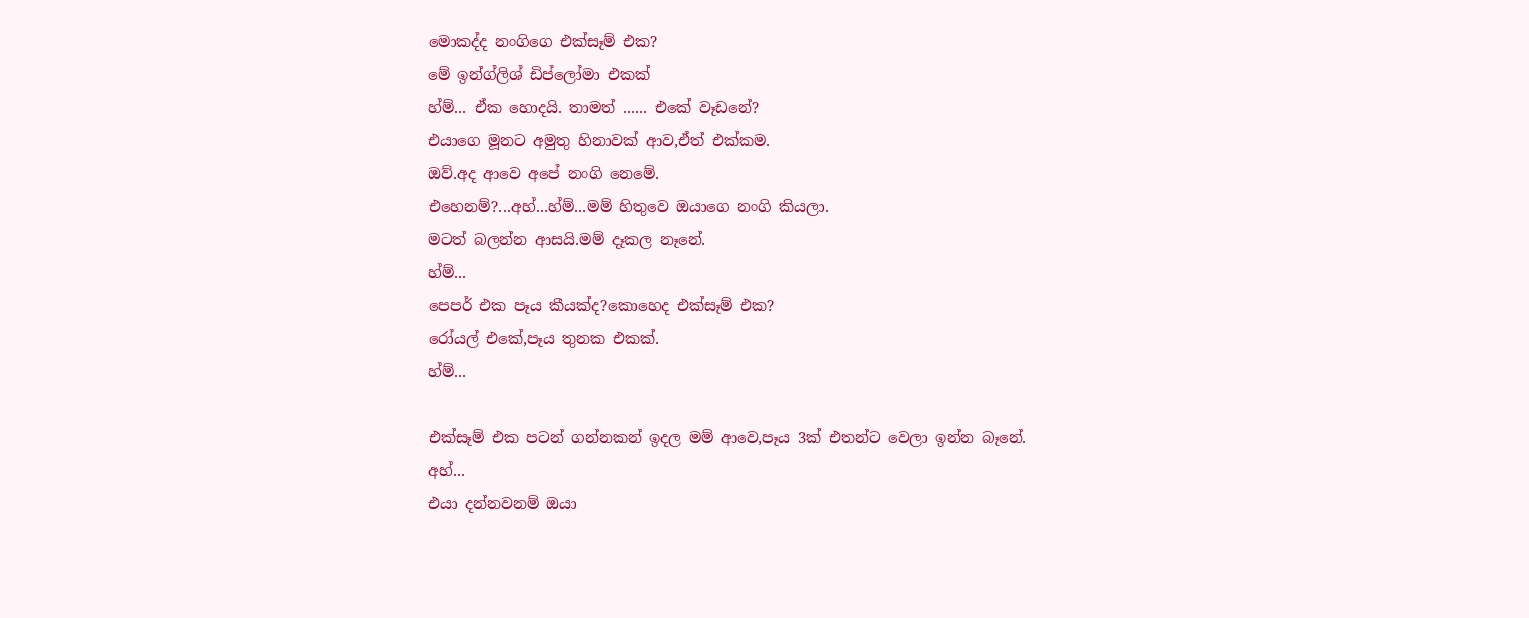මොකද්ද නංගිගෙ එක්සෑම් එක?
මේ ඉන්ග්ලිශ් ඩිප්ලෝමා එකක්
හ්ම්... ඒක හොදයි. තාමත් ...... එකේ වෑඩනේ?
එයාගෙ මූනට අමුතු හිනාවක් ආව,ඒත් එක්කම.
ඔව්.අද ආවෙ අපේ නංගි නෙමේ.
එහෙනම්?...අහ්...හ්ම්...මම් හිතුවෙ ඔයාගෙ නංගි කියලා.
මටත් බලන්න ආසයි.මම් දෑකල නෑනේ.
හ්ම්...
පෙපර් එක පෑය කීයක්ද?කොහෙද එක්සෑම් එක?
රෝයල් එකේ,පෑය තුනක එකක්.
හ්ම්...

එක්සෑම් එක පටන් ගන්නකන් ඉදල මම් ආවෙ,පෑය 3ක් එතන්ට වෙලා ඉන්න බෑනේ.
අහ්...
එයා දන්නවනම් ඔයා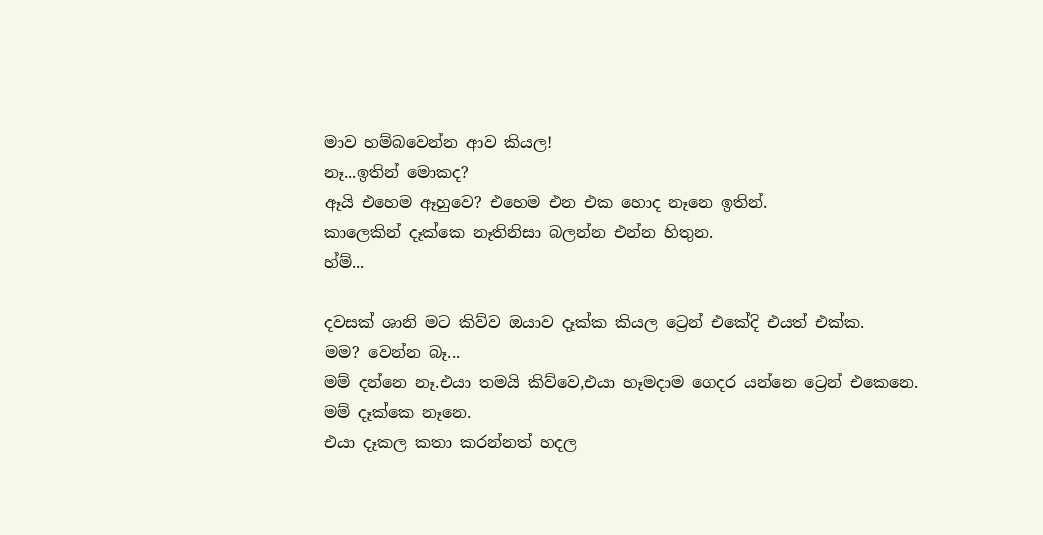මාව හම්බවෙන්න ආව කියල!
නෑ...ඉතින් මොකද?
ඈයි එහෙම ඈහුවෙ? එහෙම එන එක හොද නෑනෙ ඉතින්.
කාලෙකින් දෑක්කෙ නෑතිනිසා බලන්න එන්න හිතුන.
හ්ම්...

දවසක් ශානි මට කිව්ව ඔයාව දෑක්ක කියල ට්‍රෙන් එකේදි එයත් එක්ක.
මම? වෙන්න බෑ...
මම් දන්නෙ නෑ.එයා තමයි කිව්වෙ,එයා හෑමදාම ගෙදර යන්නෙ ට්‍රෙන් එකෙනෙ.
මම් දෑක්කෙ නෑනෙ.
එයා දෑකල කතා කරන්නත් හදල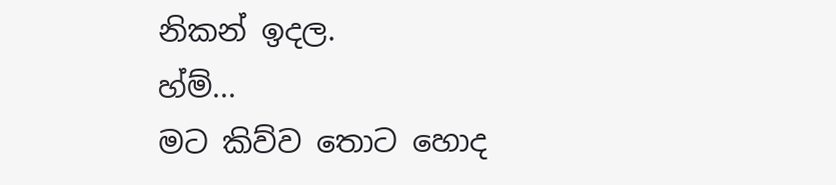නිකන් ඉදල.
හ්ම්...
මට කිව්ව තොට හොද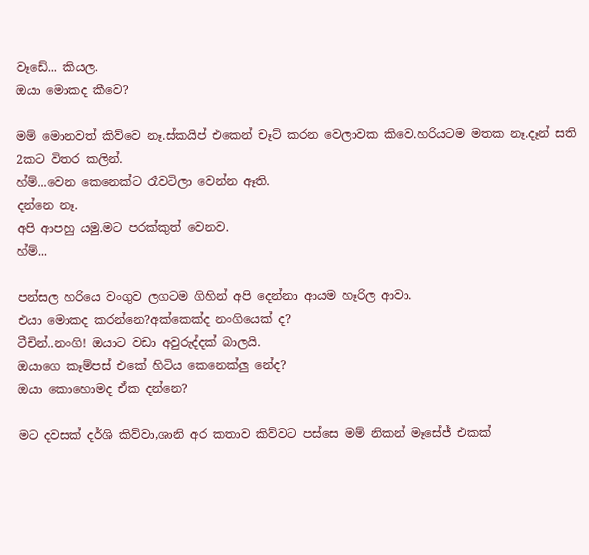වෑඩේ... කියල.
ඔයා මොකද කීවෙ?

මම් මොනවත් කිව්වෙ නෑ.ස්කයිප් එකෙන් චෑට් කරන වෙලාවක කිවෙ.හරියටම මතක නෑ.දෑන් සති 2කට විතර කලින්.
හ්ම්...වෙන කෙනෙක්ට රෑවටිලා වෙන්න ඈති.
දන්නෙ නෑ.
අපි ආපහු යමු.මට පරක්කුත් වෙනව.
හ්ම්...

පන්සල හරියෙ වංගුව ලගටම ගිහින් අපි දෙන්නා ආයම හෑරිල ආවා.
එයා මොකද කරන්නෙ?අක්කෙක්ද නංගියෙක් ද?
ටීචින්..නංගි! ඔයාට වඩා අවුරුද්දක් බාලයි.
ඔයාගෙ කෑම්පස් එකේ හිටිය කෙනෙක්ලු නේද?
ඔයා කොහොමද ඒක දන්නෙ?

මට දවසක් දර්ශි කිව්වා,ශානි අර කතාව කිව්වට පස්සෙ මම් නිකන් මෑසේජ් එකක්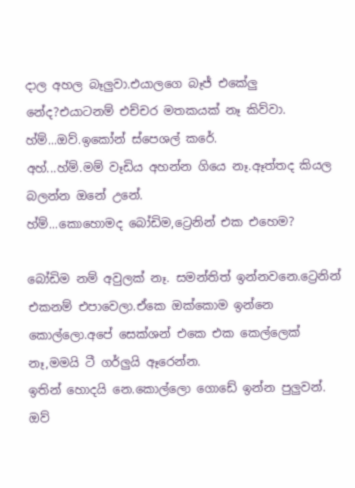දාල අහල බෑලුවා.එයාලගෙ බෑජ් එකේලු නේද?එයාටනම් එච්චර මතකයක් නෑ කිව්වා.
හ්ම්...ඔව්.ඉකෝන් ස්පෙශල් කරේ.
අහ්...හ්ම්.මම් වෑඩිය අහන්න ගියෙ නෑ.ඈත්තද කියල බලන්න ඔනේ උනේ.
හ්ම්...කොහොමද බෝඩිම,ට්‍රෙනින් එක එහෙම?

බෝඩිම නම් අවුලක් නෑ. සමන්තිත් ඉන්නවනෙ.ට්‍රෙනින් එකනම් එපාවෙලා.ඒකෙ ඔක්කොම ඉන්නෙ කොල්ලො.අපේ සෙක්ශන් එකෙ එක කෙල්ලෙක් නෑ,මමයි ටී ගර්ලුයි ඈරෙන්න.
ඉතින් හොදයි නෙ.කොල්ලො ගොඩේ ඉන්න පුලුවන්.
ඔව්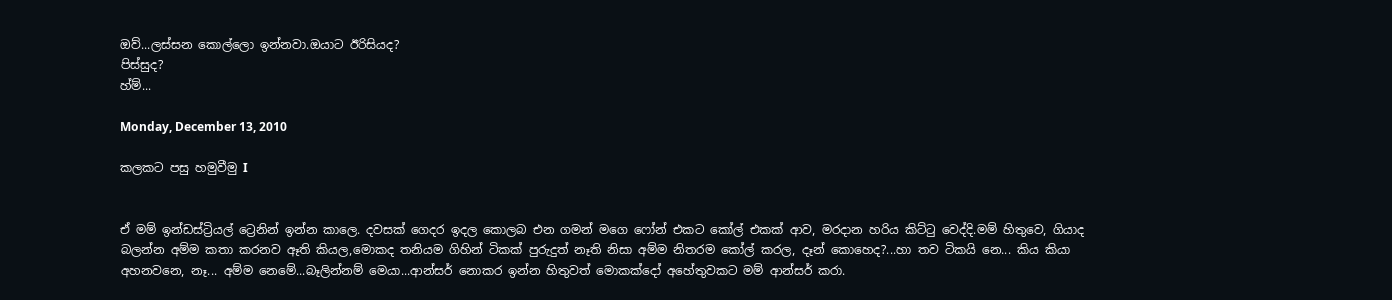ඔව්...ලස්සන කොල්ලො ඉන්නවා.ඔයාට ඊරිසියද?
පිස්සුද?
හ්ම්...

Monday, December 13, 2010

කලකට පසු හමුවීමු I


ඒ මම් ඉන්ඩස්ට්‍රියල් ට්‍රෙනින් ඉන්න කාලෙ. දවසක් ගෙදර ඉදල කොලබ එන ගමන් මගෙ ෆෝන් එකට කෝල් එකක් ආව, මරදාන හරිය කිට්ටු වෙද්දි.මම් හිතුවෙ, ගියාද බලන්න අම්ම කතා කරනව ඈති කියල,මොකද තනියම ගිහින් ටිකක් පුරුදුත් නෑති නිසා අම්ම නිතරම කෝල් කරල, දෑන් කොහෙද?...හා තව ටිකයි නෙ... කිය කියා අහනවනෙ, නෑ... අම්ම නෙමේ...බෑලින්නම් මෙයා...ආන්සර් නොකර ඉන්න හිතුවත් මොකක්දෝ අහේතුවකට මම් ආන්සර් කරා.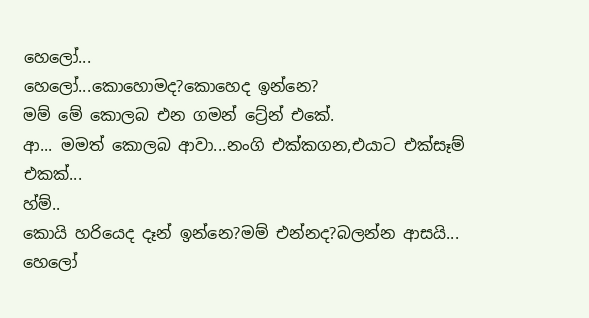හෙලෝ...
හෙලෝ...කොහොමද?කොහෙද ඉන්නෙ?
මම් මේ කොලබ එන ගමන් ට්‍රේන් එකේ.
ආ... මමත් කොලබ ආවා...නංගි එක්කගන,එයාට එක්සෑම් එකක්...
හ්ම්..
කොයි හරියෙද දෑන් ඉන්නෙ?මම් එන්නද?බලන්න ආසයි...
හෙලෝ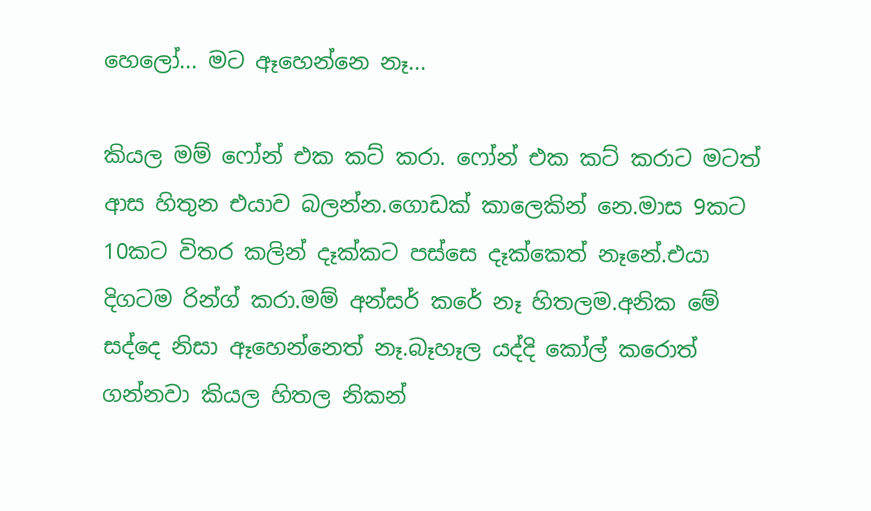හෙලෝ... මට ඈහෙන්නෙ නෑ...

කියල මම් ෆෝන් එක කට් කරා. ෆෝන් එක කට් කරාට මටත් ආස හිතුන එයාව බලන්න.ගොඩක් කාලෙකින් නෙ.මාස 9කට 10කට විතර කලින් දෑක්කට පස්සෙ දෑක්කෙත් නෑනේ.එයා දිගටම රින්ග් කරා.මම් අන්සර් කරේ නෑ හිතලම.අනික මේ සද්දෙ නිසා ඈහෙන්නෙත් නෑ.බෑහෑල යද්දි කෝල් කරොත් ගන්නවා කියල හිතල නිකන්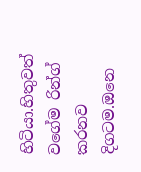හිටියා.හිතුවත් වගේම රින්ග් කරනව දිගටම.ඔනෙ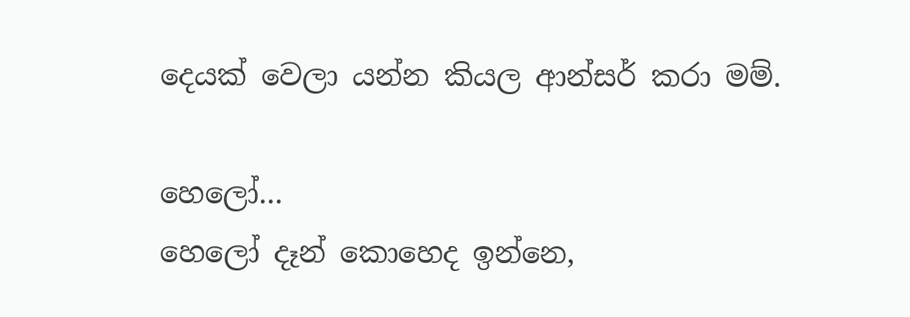දෙයක් වෙලා යන්න කියල ආන්සර් කරා මම්.

හෙලෝ...
හෙලෝ දෑන් කොහෙද ඉන්නෙ,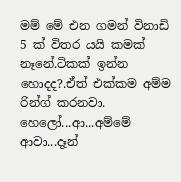මම් මේ එන ගමන් විනාඩි 5 ක් විතර යයි කමක් නෑනේ.ටිකක් ඉන්න හොදද?.ඒත් එක්කම අම්ම රින්ග් කරනවා.
හෙලෝ...ආ...අම්මේ ආවා...දෑන්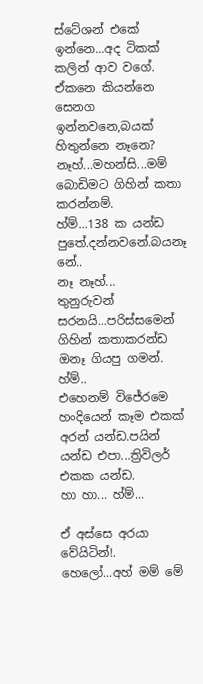ස්ටේශන් එකේ ඉන්නෙ...අද ටිකක් කලින් ආව වගේ.
ඒකනෙ කියන්නෙ සෙනග ඉන්නවනෙ,බයක් හිතුන්නෙ නෑනෙ?
නෑහ්...මහන්සි...මම් බොඩිමට ගිහින් කතා කරන්නම්.
හ්ම්...138 ක යන්ඩ පුතේ.දන්නවනේ.බයනෑ නේ..
නෑ නෑහ්...
තුනුරුවන් සරනයි...පරිස්සමෙන් ගිහින් කතාකරන්ඩ ඔනෑ ගියපු ගමන්.
හ්ම්..
එහෙනම් විජේරමෙ හංදියෙන් කෑම එකක් අරන් යන්ඩ.පයින් යන්ඩ එපා...ත්‍රිවිලර් එකක යන්ඩ.
හා හා... හ්ම්...

ඒ අස්සෙ අරයා වේයිටින්!.
හෙලෝ...අහ් මම් මේ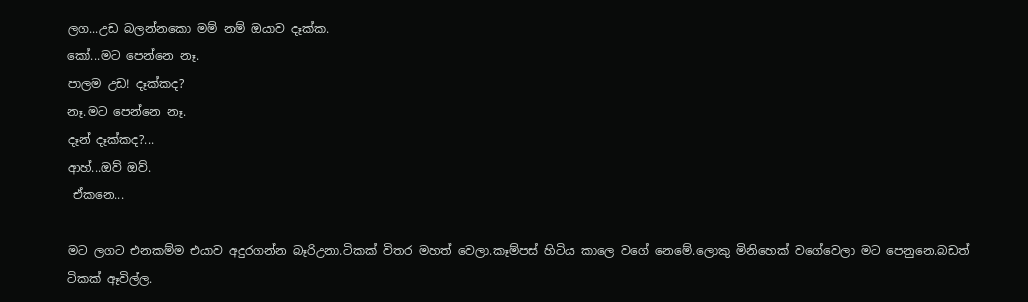ලග...උඩ බලන්නකො මම් නම් ඔයාව දෑක්ක.
කෝ...මට පෙන්නෙ නෑ.
පාලම උඩ! දෑක්කද?
නෑ.මට පෙන්නෙ නෑ.
දෑන් දෑක්කද?...
ආහ්...ඔව් ඔව්.
 ඒකනෙ...

මට ලගට එනකම්ම එයාව අදුරගන්න බෑරිඋනා.ටිකක් විතර මහත් වෙලා.කෑම්පස් හිටිය කාලෙ වගේ නෙමේ.ලොකු මිනිහෙක් වගේවෙලා මට පෙනුනෙ.බඩත් ටිකක් ඈවිල්ල.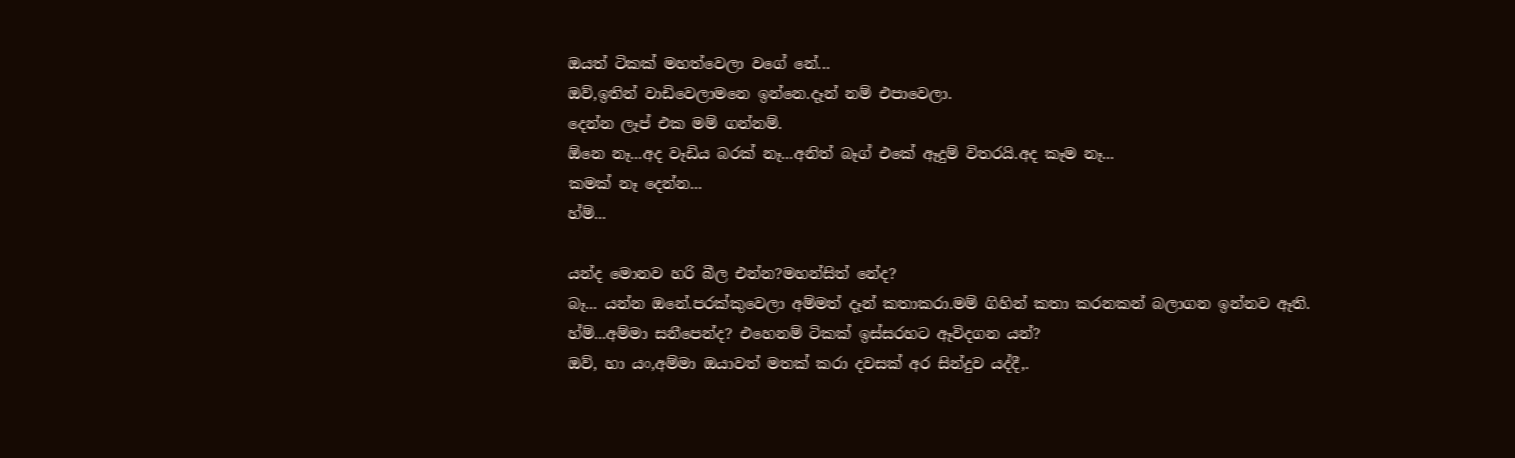ඔයත් ටිකක් මහත්වෙලා වගේ නේ...
ඔව්,ඉතින් වාඩිවෙලාමනෙ ඉන්නෙ.දෑන් නම් එපාවෙලා.
දෙන්න ලෑප් එක මම් ගන්නම්.
ඕනෙ නෑ...අද වෑඩිය බරක් නෑ...අනිත් බෑග් එකේ ඈදුම් විතරයි.අද කෑම නෑ...
කමක් නෑ දෙන්න...
හ්ම්...

යන්ද මොනව හරි බීල එන්න?මහන්සිත් නේද?
බෑ... යන්න ඔනේ.පරක්කුවෙලා අම්මත් දෑන් කතාකරා.මම් ගිහින් කතා කරනකන් බලාගන ඉන්නව ඈති.
හ්ම්...අම්මා සනීපෙන්ද? එහෙනම් ටිකක් ඉස්සරහට ඈවිදගන යන්?
ඔව්, හා යං,අම්මා ඔයාවත් මතක් කරා දවසක් අර සින්දුව යද්දී,.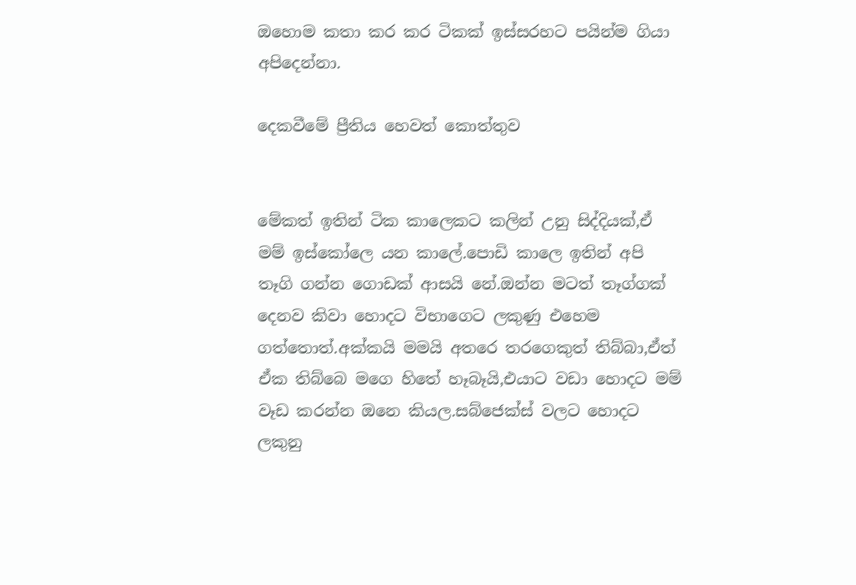ඔහොම කතා කර කර ටිකක් ඉස්සරහට පයින්ම ගියා අපිදෙන්නා.

දෙකවීමේ ප්‍රීතිය හෙවත් කොත්තුව


මේකත් ඉතින් ටික කාලෙකට කලින් උනු සිද්දියක්,ඒ මම් ඉස්කෝලෙ යන කාලේ.පොඩි කාලෙ ඉතින් අපි තෑගි ගන්න ගොඩක් ආසයි නේ.ඔන්න මටත් තෑග්ගක් දෙනව කිවා හොදට විභාගෙට ලකුණු එහෙම ගත්තොත්.අක්කයි මමයි අතරෙ තරගෙකුත් තිබ්බා,ඒත් ඒක තිබ්බෙ මගෙ හිතේ හෑබෑයි,එයාට වඩා හොදට මම් වෑඩ කරන්න ඔනෙ කියල.සබ්ජෙක්ස් වලට හොදට ලකුනු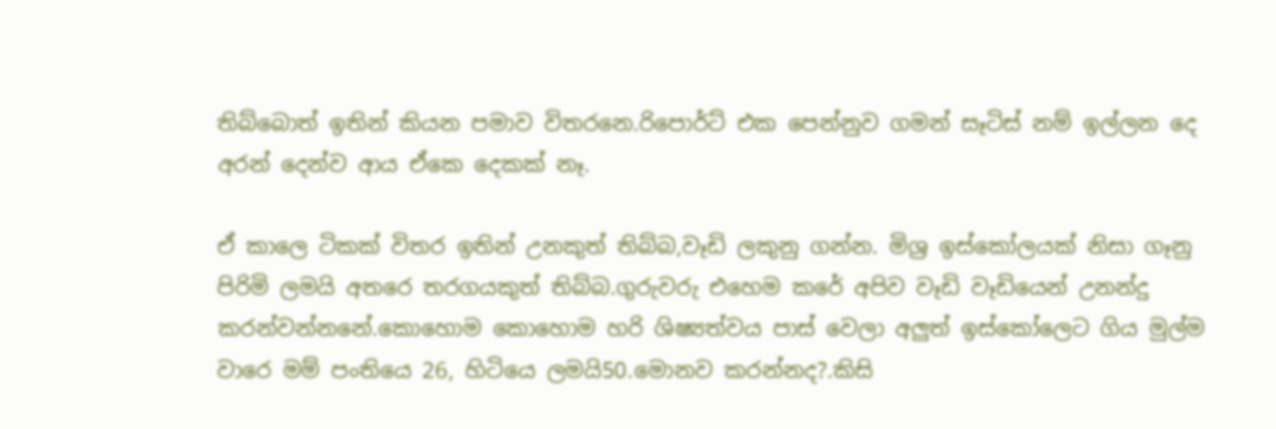තිබ්බොත් ඉතින් කියන පමාව විතරනෙ.රිපොර්ට් එක පෙන්නුව ගමන් සෑටිස් නම් ඉල්ලන දෙ අරන් දෙන්ව ආය ඒකෙ දෙකක් නෑ.

ඒ කාලෙ ටිකක් විතර ඉතින් උනකුත් තිබ්බ,වෑඩි ලකුනු ගන්න. මිශ්‍ර ඉස්කෝලයක් නිසා ගෑනු පිරිමි ලමයි අතරෙ තරගයකුත් තිබ්බ.ගුරුවරු එහෙම කරේ අපිව වෑඩි වෑඩියෙන් උනන්දු කරන්වන්නනේ.කොහොම කොහොම හරි ශිෂ්‍යත්වය පාස් වෙලා අලුත් ඉස්කෝලෙට ගිය මුල්ම වාරෙ මම් පංතියෙ 26, හිටියෙ ලමයි50.මොනව කරන්නද?.කිසි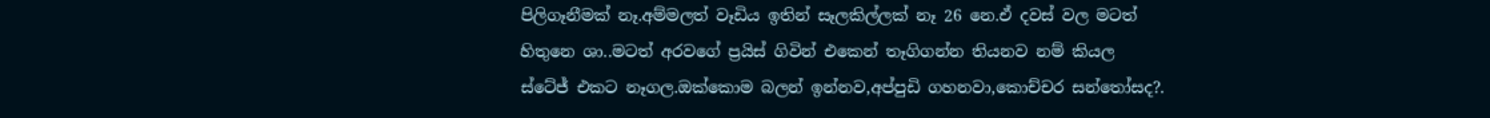පිලිගෑනීමක් නෑ.අම්මලත් වෑඩිය ඉතින් සෑලකිල්ලක් නෑ 26 නෙ.ඒ දවස් වල මටත් හිතුනෙ ශා..මටත් අරවගේ ප්‍රයිස් ගිවින් එකෙන් තෑගිගන්න තියනව නම් කියල ස්ටේජ් එකට නෑගල.ඔක්කොම බලන් ඉන්නව,අප්පුඩි ගහනවා,කොච්චර සන්තෝසද?.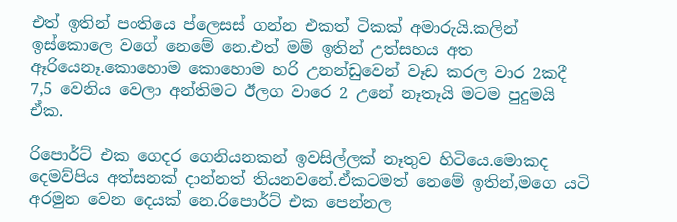එත් ඉතින් පංතියෙ ප්ලෙසස් ගන්න එකත් ටිකක් අමාරුයි.කලින් ඉස්කොලෙ වගේ නෙමේ නෙ.එත් මම් ඉතින් උත්සහය අත ඈරියෙනෑ.කොහොම කොහොම හරි උනන්ඩුවෙන් වෑඩ කරල වාර 2කදී 7,5 වෙනිය වෙලා අන්තිමට ඊලග වාරෙ 2 උනේ නෑතෑයි මටම පුදුමයි ඒක.

රිපොර්ට් එක ගෙදර ගෙනියනකන් ඉවසිල්ලක් නෑතුව හිටියෙ.මොකද දෙමව්පිය අත්සනක් දාන්නත් තියනවනේ.ඒකටමත් නෙමේ ඉතින්,මගෙ යටි අරමුන වෙන දෙයක් නෙ.රිපොර්ට් එක පෙන්නල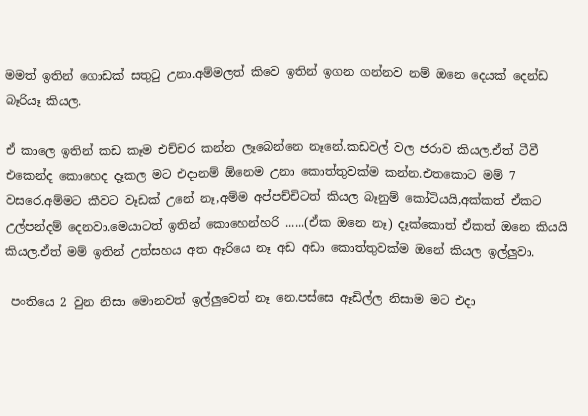මමත් ඉතින් ගොඩක් සතුටු උනා.අම්මලත් කිවෙ ඉතින් ඉගන ගන්නව නම් ඔනෙ දෙයක් දෙන්ඩ බෑරියෑ කියල.

ඒ කාලෙ ඉතින් කඩ කෑම එච්චර කන්න ලෑබෙන්නෙ නෑනේ.කඩවල් වල ජරාව කියල.ඒත් ටීවී එකෙන්ද කොහෙද දෑකල මට එදානම් ඕනෙම උනා කොත්තුවක්ම කන්න.එතකොට මම් 7 වසරෙ.අම්මට කීවට වෑඩක් උනේ නෑ,අම්ම අප්පච්චිටත් කියල බෑනුම් කෝටියයි,අක්කත් ඒකට උල්පන්දම් දෙනවා.මෙයාටත් ඉතින් කොහෙන්හරි ......(ඒක ඔනෙ නෑ) දෑක්කොත් ඒකත් ඔනෙ කියයි කියල.ඒත් මම් ඉතින් උත්සහය අත ඈරියෙ නෑ අඩ අඩා කොත්තුවක්ම ඔනේ කියල ඉල්ලුවා.

 පංතියෙ 2 වුන නිසා මොනවත් ඉල්ලුවෙත් නෑ නෙ.පස්සෙ ඈඩිල්ල නිසාම මට එදා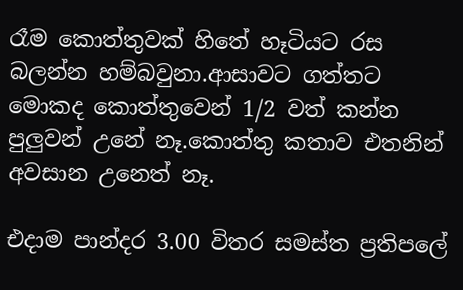රෑම කොත්තුවක් හිතේ හෑටියට රස බලන්න හම්බවුනා.ආසාවට ගත්තට මොකද කොත්තුවෙන් 1/2 වත් කන්න පුලුවන් උනේ නෑ.කොත්තු කතාව එතනින් අවසාන උනෙත් නෑ.

එදාම පාන්දර 3.00 විතර සමස්ත ප්‍රතිපලේ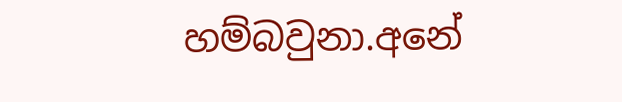හම්බවුනා.අනේ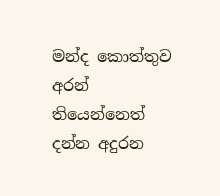මන්ද කොත්තුව අරන් තියෙන්නෙත් දන්න අදුරන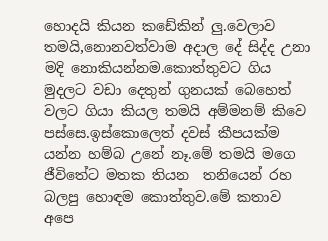හොදයි කියන කඩේකින් ලු.වෙලාව තමයි,නොනවත්වාම අදාල දේ සිද්ද උනා මදි නොකියන්නම.කොත්තුවට ගිය මුදලට වඩා දෙතුන් ගුනයක් බෙහෙත් වලට ගියා කියල තමයි අම්මනම් කිවෙ පස්සෙ.ඉස්කොලෙත් දවස් කීපයක්ම යන්න හම්බ උනේ නෑ.මේ තමයි මගෙ ජීවිතේට මතක තියන  තනියෙන් රහ බලපු හොඳම කොත්තුව.මේ කතාව අපෙ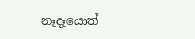නෑදෑයොත්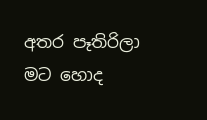අතර පෑතිරිලා මට හොද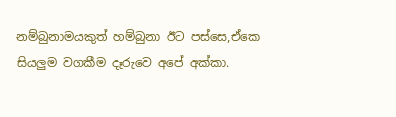නම්බුනාමයකුත් හම්බුනා ඊට පස්සෙ,ඒකෙ සියලුම වගකීම දෑරුවෙ අපේ අක්කා.